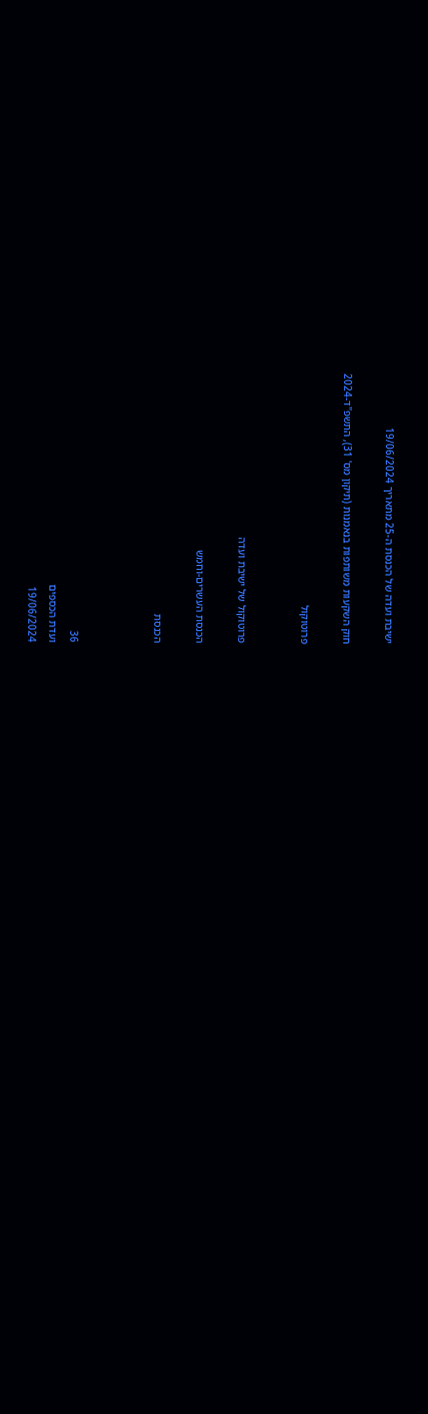ישיבת ועדה של הכנסת ה-25 מתאריך 19/06/2024

חוק השקעות משותפות בנאמנות (תיקון מס' 31), התשפ"ד-2024

פרוטוקול


פרוטוקול של ישיבת ועדה

הכנסת העשרים-וחמש

הכנסת



36
ועדת הכספים
19/06/2024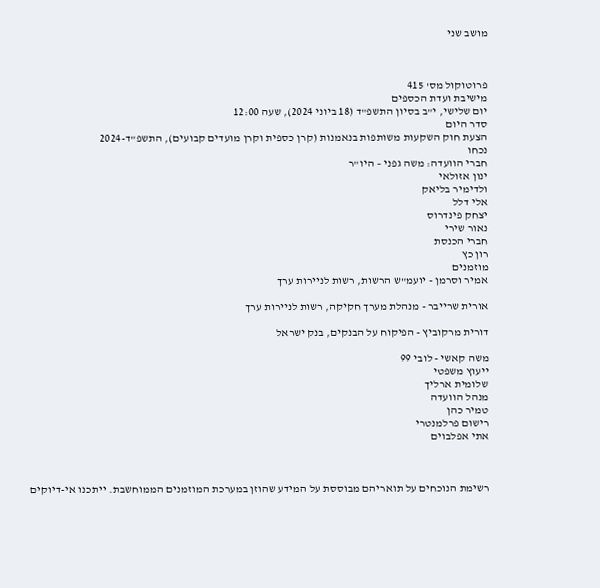מושב שני



פרוטוקול מס' 415
מישיבת ועדת הכספים
יום שלישי, י"ב בסיון התשפ"ד (18 ביוני 2024), שעה 12:00
סדר היום
הצעת חוק השקעות משותפות בנאמנות (קרן כספית וקרן מועדים קבועים), התשפ"ד-2024
נכחו
חברי הוועדה: משה גפני – היו"ר
ינון אזולאי
ולדימיר בליאק
אלי דלל
יצחק פינדרוס
נאור שירי
חברי הכנסת
רון כץ
מוזמנים
אמיר וסרמן - יועמ"ש הרשות, רשות לניירות ערך

אורית שרייבר - מנהלת מערך חקיקה, רשות לניירות ערך

דורית מרקוביץ - הפיקוח על הבנקים, בנק ישראל

משה קאשי - לובי 99
ייעוץ משפטי
שלומית ארליך
מנהל הוועדה
טמיר כהן
רישום פרלמנטרי
אתי אפלבוים



רשימת הנוכחים על תואריהם מבוססת על המידע שהוזן במערכת המוזמנים הממוחשבת. ייתכנו אי-דיוקים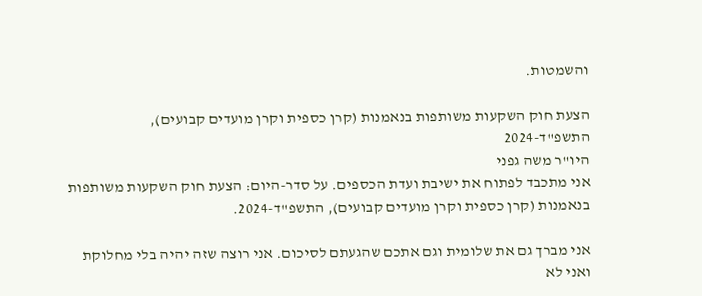והשמטות.

הצעת חוק השקעות משותפות בנאמנות (קרן כספית וקרן מועדים קבועים), התשפ"ד-2024
היו"ר משה גפני
אני מתכבד לפתוח את ישיבת ועדת הכספים. על סדר-היום: הצעת חוק השקעות משותפות בנאמנות (קרן כספית וקרן מועדים קבועים), התשפ"ד-2024.

אני מברך גם את שלומית וגם אתכם שהגעתם לסיכום. אני רוצה שזה יהיה בלי מחלוקת ואני לא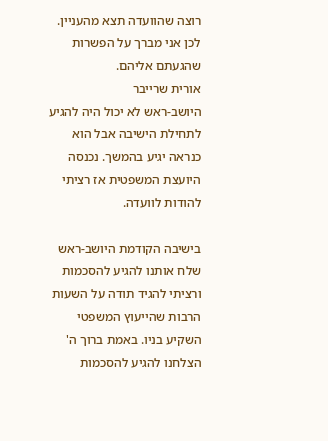רוצה שהוועדה תצא מהעניין. לכן אני מברך על הפשרות שהגעתם אליהם.
אורית שרייבר
היושב-ראש לא יכול היה להגיע לתחילת הישיבה אבל הוא כנראה יגיע בהמשך. נכנסה היועצת המשפטית אז רציתי להודות לוועדה.

בישיבה הקודמת היושב-ראש שלח אותנו להגיע להסכמות ורציתי להגיד תודה על השעות הרבות שהייעוץ המשפטי השקיע בניו. באמת ברוך ה' הצלחנו להגיע להסכמות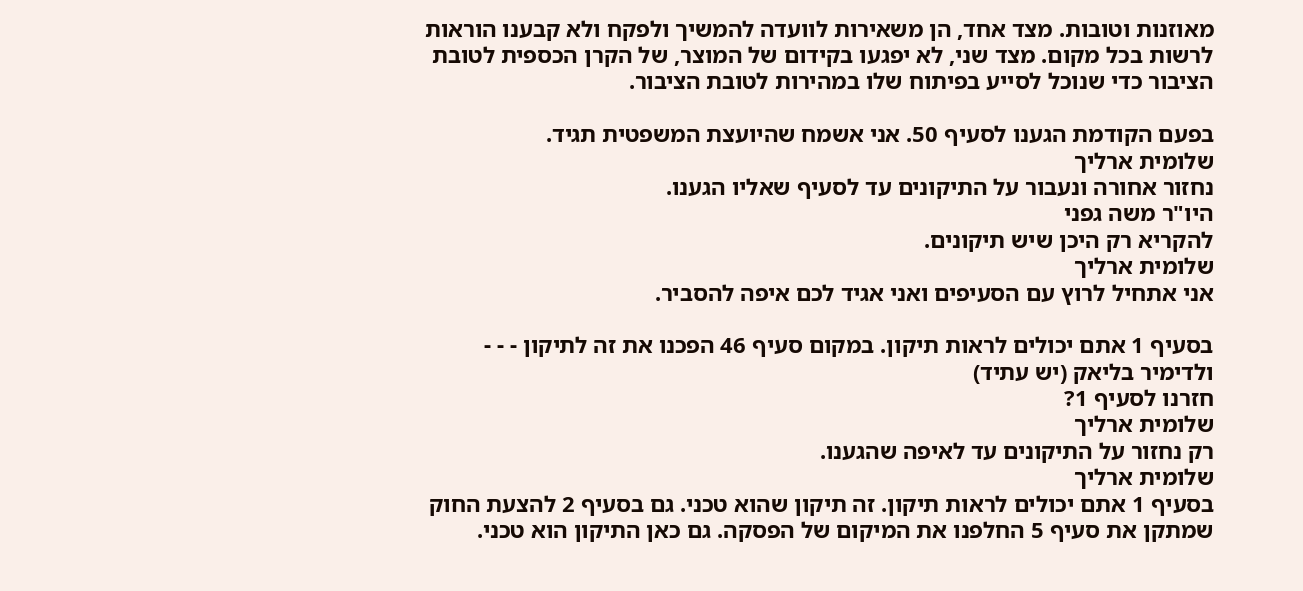מאוזנות וטובות. מצד אחד, הן משאירות לוועדה להמשיך ולפקח ולא קבענו הוראות לרשות בכל מקום. מצד שני, לא יפגעו בקידום של המוצר, של הקרן הכספית לטובת הציבור כדי שנוכל לסייע בפיתוח שלו במהירות לטובת הציבור.

בפעם הקודמת הגענו לסעיף 50. אני אשמח שהיועצת המשפטית תגיד.
שלומית ארליך
נחזור אחורה ונעבור על התיקונים עד לסעיף שאליו הגענו.
היו"ר משה גפני
להקריא רק היכן שיש תיקונים.
שלומית ארליך
אני אתחיל לרוץ עם הסעיפים ואני אגיד לכם איפה להסביר.

בסעיף 1 אתם יכולים לראות תיקון. במקום סעיף 46 הפכנו את זה לתיקון - - -
ולדימיר בליאק (יש עתיד)
חזרנו לסעיף 1?
שלומית ארליך
רק נחזור על התיקונים עד לאיפה שהגענו.
שלומית ארליך
בסעיף 1 אתם יכולים לראות תיקון. זה תיקון שהוא טכני. גם בסעיף 2 להצעת החוק שמתקן את סעיף 5 החלפנו את המיקום של הפסקה. גם כאן התיקון הוא טכני.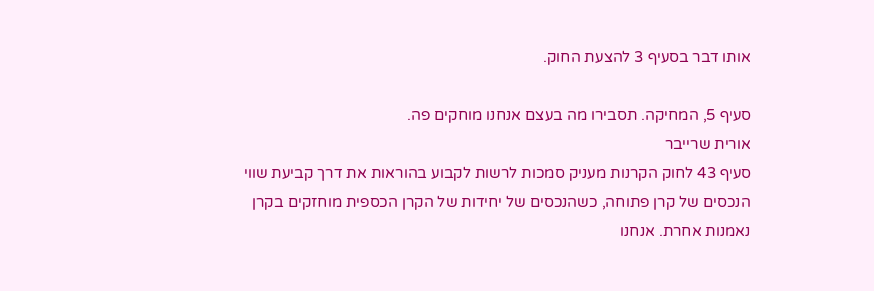אותו דבר בסעיף 3 להצעת החוק.

סעיף 5, המחיקה. תסבירו מה בעצם אנחנו מוחקים פה.
אורית שרייבר
סעיף 43 לחוק הקרנות מעניק סמכות לרשות לקבוע בהוראות את דרך קביעת שווי הנכסים של קרן פתוחה, כשהנכסים של יחידות של הקרן הכספית מוחזקים בקרן נאמנות אחרת. אנחנו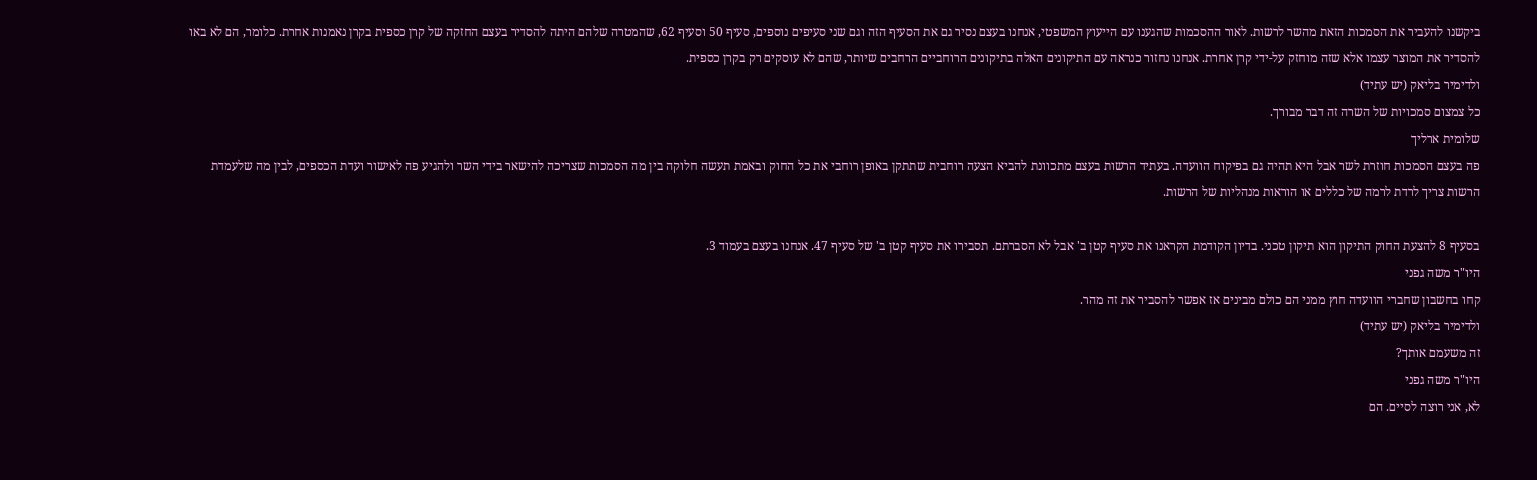ביקשנו להעביר את הסמכות הזאת מהשר לרשות. לאור ההסכמות שהגענו עם הייעוץ המשפטי, אנחנו בעצם נסיר גם את הסעיף הזה וגם שני סעיפים נוספים, סעיף 50 וסעיף 62, שהמטרה שלהם היתה להסדיר בעצם החזקה של קרן כספית בקרן נאמנות אחרת. כלומר, הם לא באו להסדיר את המוצר עצמו אלא שזה מוחזק על-ידי קרן אחרת. אנחנו נחזור כנראה עם התיקונים האלה בתיקונים הרוחביים הרחבים שיותר, שהם לא עוסקים רק בקרן כספית.
ולדימיר בליאק (יש עתיד)
כל צמצום סמכויות של השרה זה דבר מבורך.
שלומית ארליך
פה בעצם הסמכות חוזרת לשר אבל היא תהיה גם בפיקוח הוועדה. בעתיד הרשות בעצם מתכוונת להביא הצעה רוחבית שתתקן באופן רוחבי את כל החוק ובאמת תעשה חלוקה בין מה הסמכות שצריכה להישאר בידי השר ולהגיע פה לאישור ועדת הכספים, לבין מה שלעמדת הרשות צריך לרדת לרמה של כללים או הוראות מנהליות של הרשות.

בסעיף 8 להצעת החוק התיקון הוא תיקון טכני. בדיון הקודמת הקראנו את סעיף קטן ב' אבל לא הסברתם. תסבירו את סעיף קטן ב' של סעיף 47. אנחנו בעצם בעמוד 3.
היו"ר משה גפני
קחו בחשבון שחברי הוועדה חוץ ממני הם כולם מבינים אז אפשר להסביר את זה מהר.
ולדימיר בליאק (יש עתיד)
זה משעמם אותך?
היו"ר משה גפני
לא, אני רוצה לסיים. הם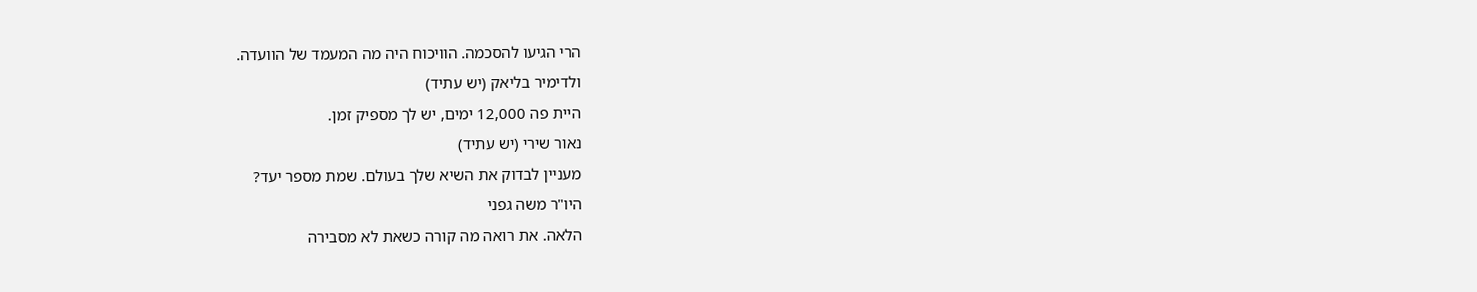הרי הגיעו להסכמה. הוויכוח היה מה המעמד של הוועדה.
ולדימיר בליאק (יש עתיד)
היית פה 12,000 ימים, יש לך מספיק זמן.
נאור שירי (יש עתיד)
מעניין לבדוק את השיא שלך בעולם. שמת מספר יעד?
היו"ר משה גפני
הלאה. את רואה מה קורה כשאת לא מסבירה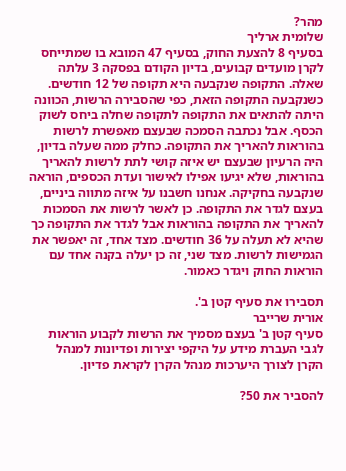מהר?
שלומית ארליך
בסעיף 8 להצעת החוק, בסעיף 47 המובא בו שמתייחס לקרן מועדים קבועים, בדיון הקודם בפסקה 3 עלתה שאלה. התקופה שנקבעה היא תקופה של 12 חודשים. כשנקבעה התקופה הזאת, כפי שהסבירה הרשות, הכוונה היתה להתאים את התקופה לתקופה שחלה ביחס לשוק הכסף. אבל נכתבה הסמכה שבעצם מאפשרת לרשות בהוראות להאריך את התקופה. כחלק ממה שעלה בדיון, היה הרעיון שבעצם יש איזה קושי לתת לרשות להאריך בהוראות, שלא יגיעו אפילו לאישור ועדת הכספים, הוראה שנקבעה בחקיקה. אנחנו חשבנו על איזה מתווה ביניים, בעצם לגדר את התקופה. כן לאשר לרשות את הסמכות להאריך את התקופה בהוראות אבל לגדר את התקופה כך שהיא לא תעלה על 36 חודשים. מצד אחד, זה יאפשר את הגמישות לרשות. מצד שני, זה כן יעלה בקנה אחד עם הוראות החוק ויגדר כאמור.

תסבירו את סעיף קטן ב'.
אורית שרייבר
סעיף קטן ב' בעצם מסמיך את הרשות לקבוע הוראות לגבי העברת מידע על היקפי יצירות ופדיונות למנהל הקרן לצורך היערכות מנהל הקרן לקראת פדיון.

להסביר את 50?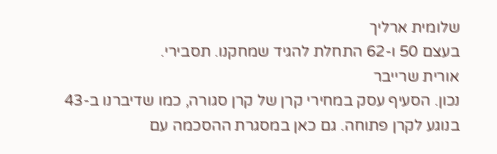שלומית ארליך
בעצם 50 ו-62 התחלת להגיד שמחקנו. תסבירי.
אורית שרייבר
נכון. הסעיף עסק במחירי קרן של קרן סגורה, כמו שדיברנו ב-43 בנוגע לקרן פתוחה. גם כאן במסגרת ההסכמה עם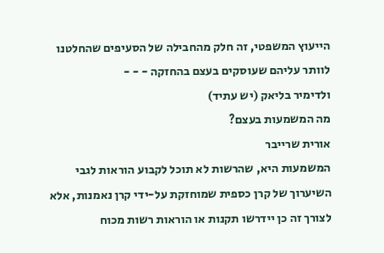הייעוץ המשפטי, זה חלק מהחבילה של הסעיפים שהחלטנו לוותר עליהם שעוסקים בעצם בהחזקה - - -
ולדימיר בליאק (יש עתיד)
מה המשמעות בעצם?
אורית שרייבר
המשמעות היא, שהרשות לא תוכל לקבוע הוראות לגבי השיערוך של קרן כספית שמוחזקת על-ידי קרן נאמנות, אלא לצורך זה כן יידרשו תקנות או הוראות רשות מכוח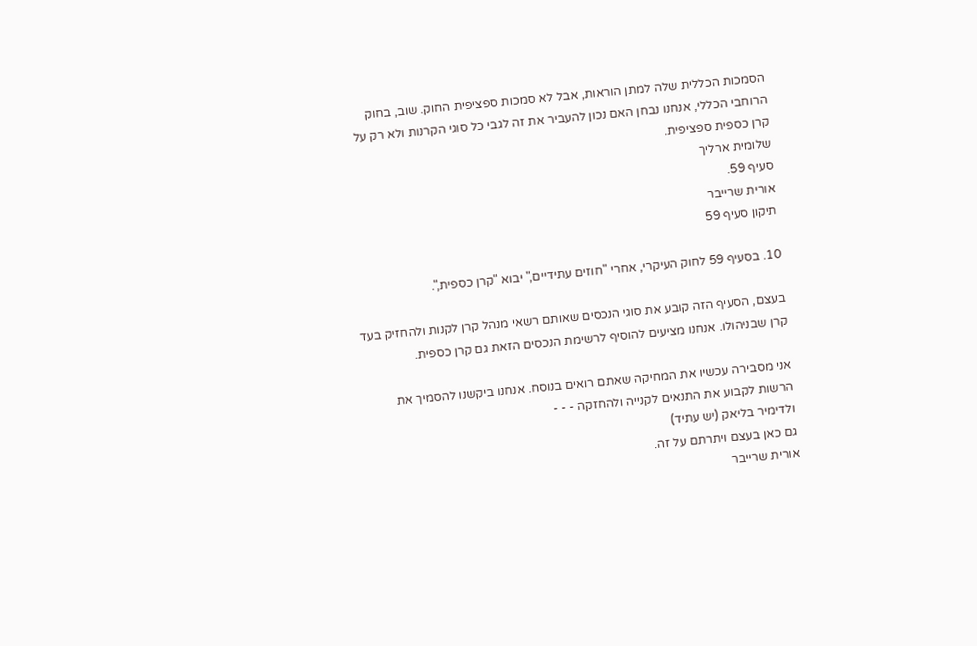הסמכות הכללית שלה למתן הוראות, אבל לא סמכות ספציפית החוק. שוב, בחוק הרוחבי הכללי, אנחנו נבחן האם נכון להעביר את זה לגבי כל סוגי הקרנות ולא רק על קרן כספית ספציפית.
שלומית ארליך
סעיף 59.
אורית שרייבר
תיקון סעיף 59

10. בסעיף 59 לחוק העיקרי, אחרי "חוזים עתידיים," יבוא "קרן כספית,".

בעצם, הסעיף הזה קובע את סוגי הנכסים שאותם רשאי מנהל קרן לקנות ולהחזיק בעד קרן שבניהולו. אנחנו מציעים להוסיף לרשימת הנכסים הזאת גם קרן כספית.

אני מסבירה עכשיו את המחיקה שאתם רואים בנוסח. אנחנו ביקשנו להסמיך את הרשות לקבוע את התנאים לקנייה ולהחזקה - - -
ולדימיר בליאק (יש עתיד)
גם כאן בעצם ויתרתם על זה.
אורית שרייבר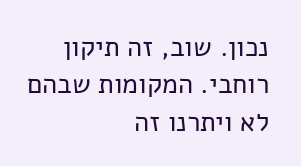נכון. שוב, זה תיקון רוחבי. המקומות שבהם לא ויתרנו זה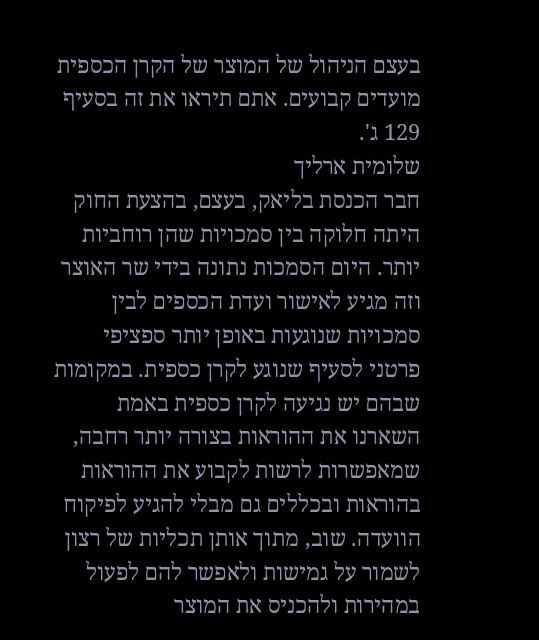בעצם הניהול של המוצר של הקרן הכספית מועדים קבועים. אתם תיראו את זה בסעיף 129 ג'.
שלומית ארליך
חבר הכנסת בליאק, בעצם, בהצעת החוק היתה חלוקה בין סמכויות שהן רוחביות יותר. היום הסמכות נתונה בידי שר האוצר וזה מגיע לאישור ועדת הכספים לבין סמכויות שנוגעות באופן יותר ספציפי פרטני לסעיף שנוגע לקרן כספית. במקומות שבהם יש נגיעה לקרן כספית באמת השארנו את ההוראות בצורה יותר רחבה, שמאפשרות לרשות לקבוע את ההוראות בהוראות ובכללים גם מבלי להגיע לפיקוח הוועדה. שוב, מתוך אותן תכליות של רצון לשמור על גמישות ולאפשר להם לפעול במהירות ולהכניס את המוצר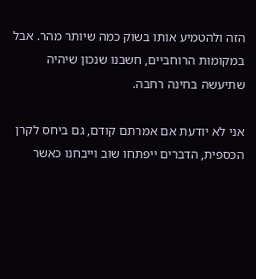הזה ולהטמיע אותו בשוק כמה שיותר מהר. אבל במקומות הרוחביים, חשבנו שנכון שיהיה שתיעשה בחינה רחבה.

אני לא יודעת אם אמרתם קודם, גם ביחס לקרן הכספית, הדברים ייפתחו שוב וייבחנו כאשר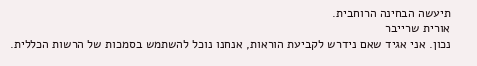תיעשה הבחינה הרוחבית.
אורית שרייבר
נכון. אני אגיד שאם נידרש לקביעת הוראות, אנחנו נוכל להשתמש בסמכות של הרשות הכללית.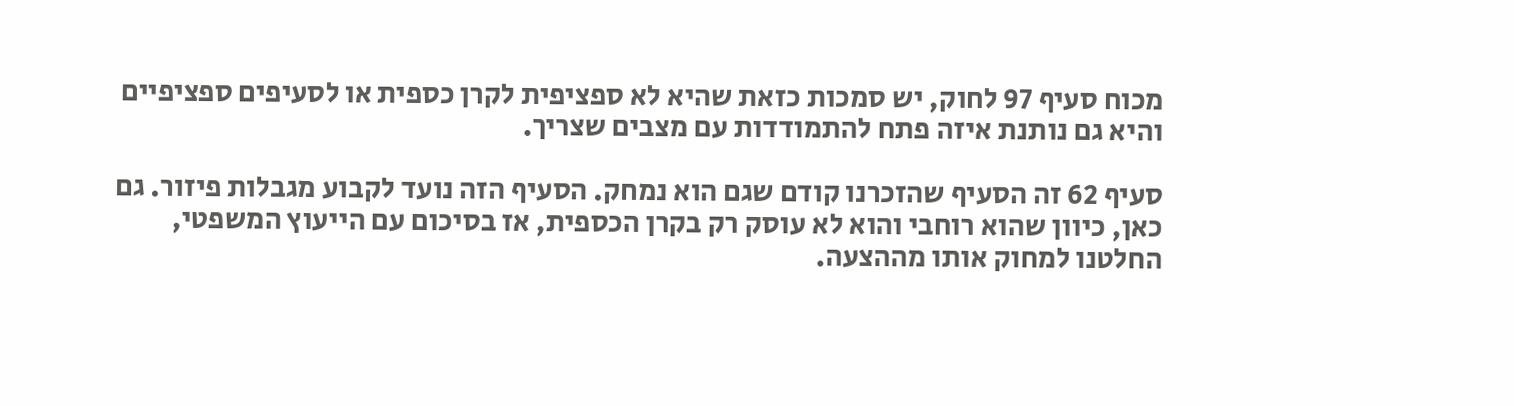מכוח סעיף 97 לחוק, יש סמכות כזאת שהיא לא ספציפית לקרן כספית או לסעיפים ספציפיים והיא גם נותנת איזה פתח להתמודדות עם מצבים שצריך.

סעיף 62 זה הסעיף שהזכרנו קודם שגם הוא נמחק. הסעיף הזה נועד לקבוע מגבלות פיזור. גם כאן, כיוון שהוא רוחבי והוא לא עוסק רק בקרן הכספית, אז בסיכום עם הייעוץ המשפטי, החלטנו למחוק אותו מההצעה.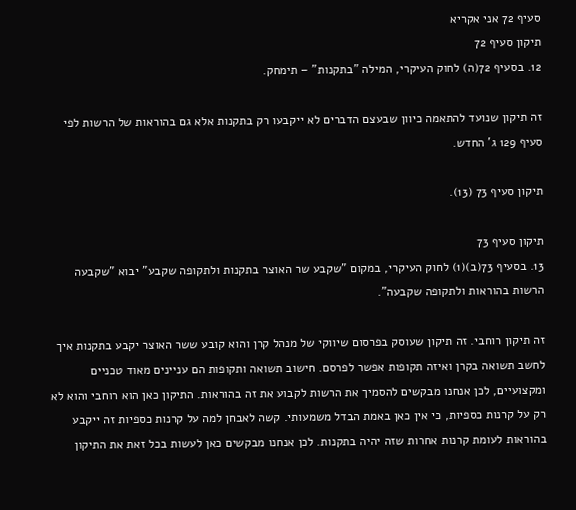סעיף 72 אני אקריא
תיקון סעיף 72
12. בסעיף 72(ה) לחוק העיקרי, המילה "בתקנות" – תימחק.

זה תיקון שנועד להתאמה כיוון שבעצם הדברים לא ייקבעו רק בתקנות אלא גם בהוראות של הרשות לפי סעיף 129 ג' החדש.

תיקון סעיף 73 (13).

תיקון סעיף 73
13. בסעיף 73(ב)(1) לחוק העיקרי, במקום "שקבע שר האוצר בתקנות ולתקופה שקבע" יבוא "שקבעה הרשות בהוראות ולתקופה שקבעה".

זה תיקון רוחבי. זה תיקון שעוסק בפרסום שיווקי של מנהל קרן והוא קובע ששר האוצר יקבע בתקנות איך לחשב תשואה בקרן ואיזה תקופות אפשר לפרסם. חישוב תשואה ותקופות הם עניינים מאוד טכניים ומקצועיים, לכן אנחנו מבקשים להסמיך את הרשות לקבוע את זה בהוראות. התיקון כאן הוא רוחבי והוא לא רק על קרנות כספיות, כי אין כאן באמת הבדל משמעותי. קשה לאבחן למה על קרנות כספיות זה ייקבע בהוראות לעומת קרנות אחרות שזה יהיה בתקנות. לכן אנחנו מבקשים כאן לעשות בכל זאת את התיקון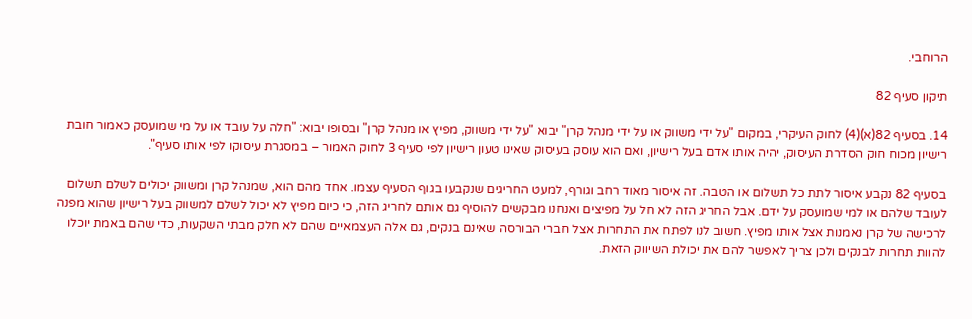הרוחבי.

תיקון סעיף 82

14. בסעיף 82(א)(4) לחוק העיקרי, במקום "על ידי משווק או על ידי מנהל קרן" יבוא "על ידי משווק, מפיץ או מנהל קרן" ובסופו יבוא: "חלה על עובד או על מי שמועסק כאמור חובת רישיון מכוח חוק הסדרת העיסוק, יהיה אותו אדם בעל רישיון, ואם הוא עוסק בעיסוק שאינו טעון רישיון לפי סעיף 3 לחוק האמור – במסגרת עיסוקו לפי אותו סעיף".

בסעיף 82 נקבע איסור לתת כל תשלום או הטבה. זה איסור מאוד רחב וגורף, למעט החריגים שנקבעו בגוף הסעיף עצמו. אחד מהם הוא, שמנהל קרן ומשווק יכולים לשלם תשלום לעובד שלהם או למי שמועסק על ידם. אבל החריג הזה לא חל על מפיצים ואנחנו מבקשים להוסיף גם אותם לחריג הזה, כי כיום מפיץ לא יכול לשלם למשווק בעל רישיון שהוא מפנה לרכישה של קרן נאמנות אצל אותו מפיץ. חשוב לנו לפתח את התחרות אצל חברי הבורסה שאינם בנקים, גם אלה העצמאיים שהם לא חלק מבתי השקעות, כדי שהם באמת יוכלו להוות תחרות לבנקים ולכן צריך לאפשר להם את יכולת השיווק הזאת.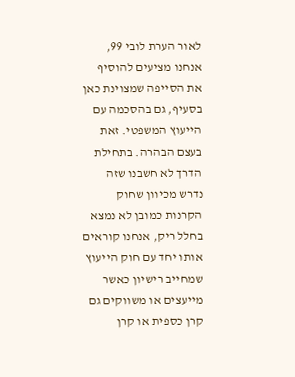לאור הערת לובי 99, אנחנו מציעים להוסיף את הסייפה שמצוינת כאן בסעיף, גם בהסכמה עם הייעוץ המשפטי. זאת בעצם הבהרה. בתחילת הדרך לא חשבנו שזה נדרש מכיוון שחוק הקרנות כמובן לא נמצא בחלל ריק, אנחנו קוראים אותו יחד עם חוק הייעוץ שמחייב רישיון כאשר מייעצים או משווקים גם קרן כספית או קרן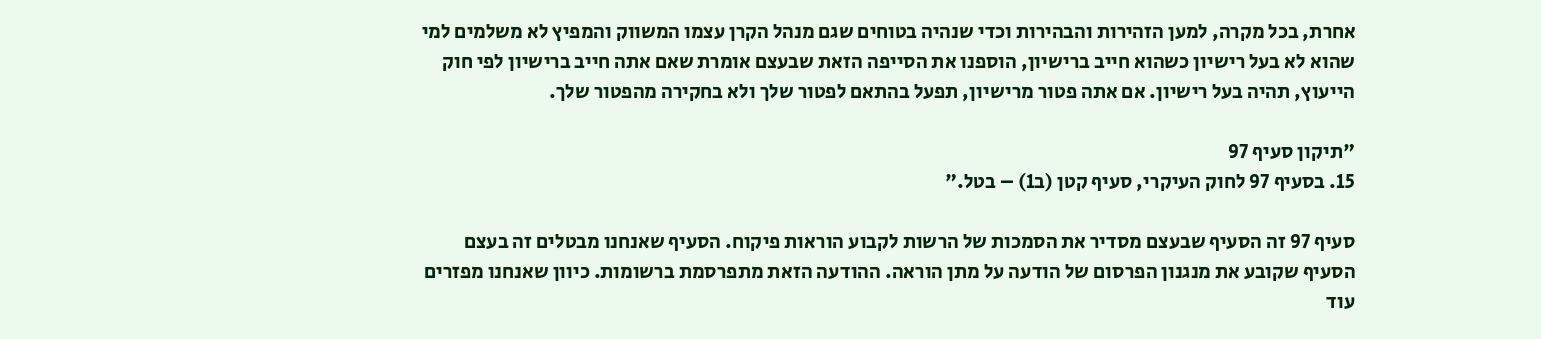אחרת, בכל מקרה, למען הזהירות והבהירות וכדי שנהיה בטוחים שגם מנהל הקרן עצמו המשווק והמפיץ לא משלמים למי שהוא לא בעל רישיון כשהוא חייב ברישיון, הוספנו את הסייפה הזאת שבעצם אומרת שאם אתה חייב ברישיון לפי חוק הייעוץ, תהיה בעל רישיון. אם אתה פטור מרישיון, תפעל בהתאם לפטור שלך ולא בחקירה מהפטור שלך.

"תיקון סעיף 97
15. בסעיף 97 לחוק העיקרי, סעיף קטן (ב1) – בטל."

סעיף 97 זה הסעיף שבעצם מסדיר את הסמכות של הרשות לקבוע הוראות פיקוח. הסעיף שאנחנו מבטלים זה בעצם הסעיף שקובע את מנגנון הפרסום של הודעה על מתן הוראה. ההודעה הזאת מתפרסמת ברשומות. כיוון שאנחנו מפזרים עוד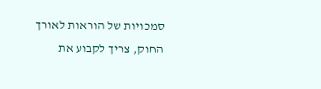סמכויות של הוראות לאורך החוק, צריך לקבוע את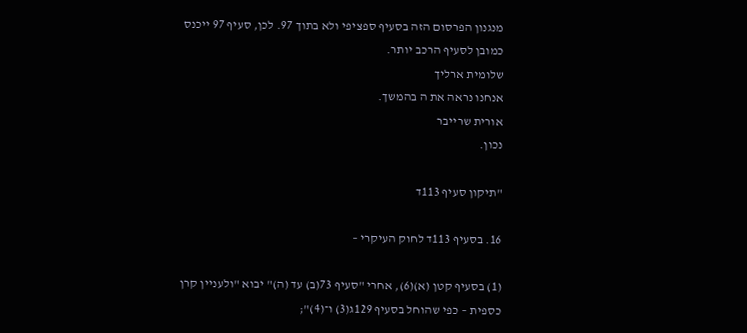מנגנון הפרסום הזה בסעיף ספציפי ולא בתוך 97. לכן, סעיף 97 ייכנס כמובן לסעיף הרכב יותר.
שלומית ארליך
אנחנו נראה את ה בהמשך.
אורית שרייבר
נכון.

"תיקון סעיף 113ד

16. בסעיף 113ד לחוק העיקרי –

(1) בסעיף קטן (א)(6), אחרי "סעיף 73(ב) עד (ה)" יבוא "ולעניין קרן כספית – כפי שהוחל בסעיף 129ג(3) ו־(4)";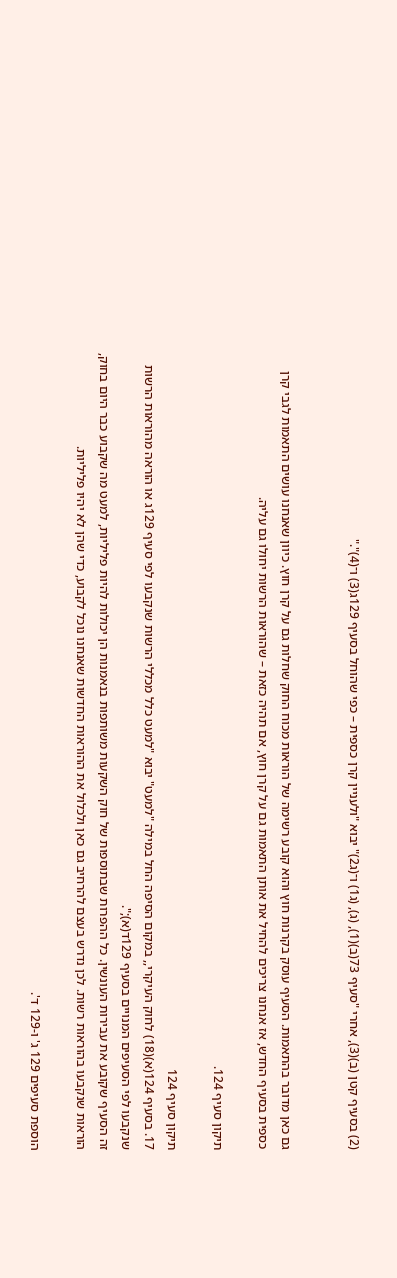(2) בסעיף קטן (ב)(3), אחרי "סעיף 73(ב)(1), (ג), (ג1) ו־(ג2)" יבוא "ולעניין קרן כספית – כפי שהוחל בסעיף 129ג(3) ו־(4)"."


גם כאן מדובר בהתאמות. הסעיף עוסק בקרנות חוץ והוא קובע רשימה של הוראות מכוח החוק שחלות גם על קרן חוץ. כיוון שאנחנו עושים התאמות לגבי קרן כספית בסעיף החדש, אז אנחנו צריכים להחיל את אותן התאמות גם על קרן חוץ, אם תהיה כזאת – שהוראות הרשות יחולו גם עליה.

תיקון סעיף 124.

תיקון סעיף 124
17. בסעיף 124(א)(18) לחוק העיקרי,, במקום הסיפה החל במילה "למעט" יבוא "למעט כלל מכללי הרשות שנקבעו לפי סעיף 129ג או הוראה מהוראות הרשות שנקבעו לפי הסעיפים המנויים בסעיף 129ד(א);".
זה הסעיף שקובע את עבירות העונשין. כל ההפרות שבתוספות של חוק השקעות משותפות בנאמנות הן יכולות להיות פליליות, למעט מה שקבוע כבר היום בחוק, הוראות שנקבעו בהוראות רשות. לכן נדרש בעצם להרחיב גם כאן ולכלול את ההוראות החדשות שאנחנו נוכל לקבוע, כדי שהן לא יהיו פליליות.

הוספת סעיפים 129 ג' ו-129 ד'.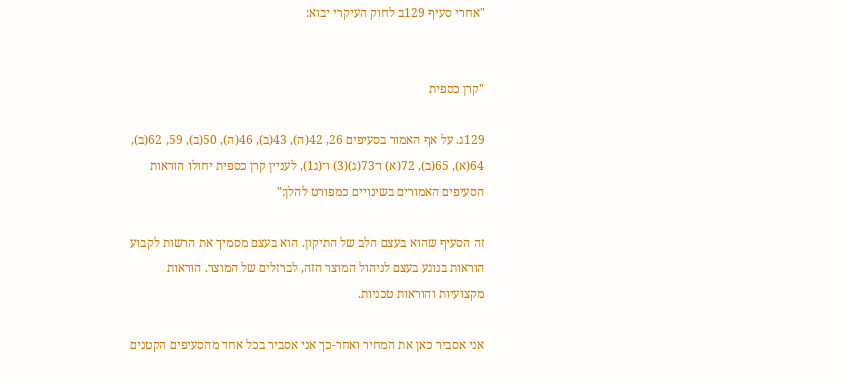"אחרי סעיף 129ב לחוק העיקרי יבוא:


"קרן כספית

129ג. על אף האמור בסעיפים 26, 42(ה), 43(ב), 46(ה), 50(ב), 59, 62(ב), 64(א), 65(ב), 72(א) ו־73(ג)(3) ו־(ג1), לעניין קרן כספית יחולו הוראות הסעיפים האמורים בשינויים כמפורט להלן:"

זה הסעיף שהוא בעצם הלב של התיקון. הוא בעצם מסמיך את הרשות לקבוע הוראות בנוגע בעצם לניהול המוצר הזה, לברזלים של המוצר. הוראות מקצועיות והוראות טכניות.

אני אסביר כאן את המחיר ואחר-כך אני אסביר בכל אחד מהסעיפים הקטנים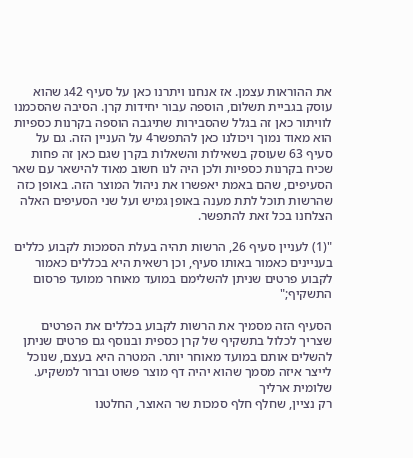את ההוראות עצמן. אז אנחנו ויתרנו כאן על סעיף 42ג שהוא עוסק בגביית תשלום, הוספה עבור יחידות קרן. הסיבה שהסכמנו לוויתור כאן זה בגלל שהסבירות שתיגבה הוספה בקרנות כספיות הוא מאוד נמוך ויכולנו כאן להתפשר4 על העניין הזה. גם על סעיף 63 שעוסק בשאילות והשאלות בקרן שגם כאן זה פחות שכיח בקרנות כספיות ולכן היה לנו חשוב מאוד להישאר עם שאר הסעיפים, שהם באמת יאפשרו את ניהול המוצר הזה. באופן כזה שהרשות תוכל לתת מענה באופן גמיש ועל שני הסעיפים האלה הצלחנו בכל זאת להתפשר.

"(1) לעניין סעיף 26, הרשות תהיה בעלת הסמכות לקבוע כללים בעניינים כאמור באותו סעיף, וכן רשאית היא בכללים כאמור לקבוע פרטים שניתן להשלימם במועד מאוחר ממועד פרסום התשקיף;"

הסעיף הזה מסמיך את הרשות לקבוע בכללים את הפרטים שצריך לכלול בתשקיף של קרן כספית ובנוסף גם פרטים שניתן להשלים אותם במועד מאוחר יותר. המטרה היא בעצם, שנוכל לייצר איזה מסמך שהוא יהיה דף מוצר פשוט וברור למשקיע.
שלומית ארליך
רק נציין, שחלף חלף סמכות שר האוצר, החלטנו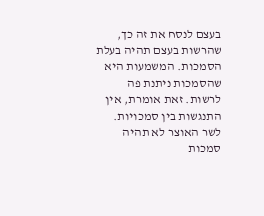בעצם לנסח את זה כך, שהרשות בעצם תהיה בעלת הסמכות. המשמעות היא שהסמכות ניתנת פה לרשות. זאת אומרת, אין התנגשות בין סמכויות. לשר האוצר לא תהיה סמכות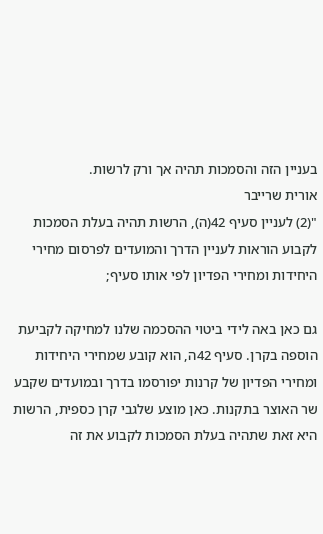בעניין הזה והסמכות תהיה אך ורק לרשות.
אורית שרייבר
"(2) לעניין סעיף 42(ה), הרשות תהיה בעלת הסמכות לקבוע הוראות לעניין הדרך והמועדים לפרסום מחירי היחידות ומחירי הפדיון לפי אותו סעיף;

גם כאן באה לידי ביטוי ההסכמה שלנו למחיקה לקביעת הוספה בקרן. סעיף 42ה, הוא קובע שמחירי היחידות ומחירי הפדיון של קרנות יפורסמו בדרך ובמועדים שקבע שר האוצר בתקנות. כאן מוצע שלגבי קרן כספית, הרשות היא זאת שתהיה בעלת הסמכות לקבוע את זה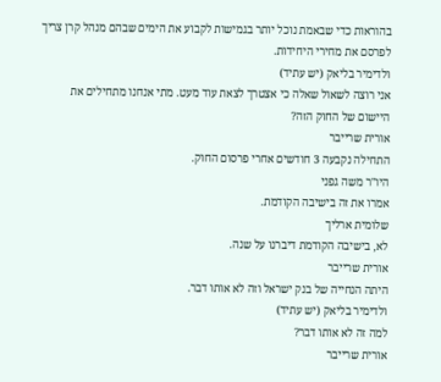בהוראות כדי שבאמת נוכל יותר בגמישות לקבוע את הימים שבהם מנהל קרן צריך לפרסם את מחירי היחידות.
ולדימיר בליאק (יש עתיד)
אני רוצה לשאול שאלה כי אצטרך לצאת עוד מעט. מתי אנחנו מתחילים את היישום של החוק הזה?
אורית שרייבר
התחילה נקבעה 3 חודשים אחרי פרסום החוק.
היו"ר משה גפני
אמרו את זה בישיבה הקודמת.
שלומית ארליך
לא, בישיבה הקודמת דיברנו על שנה.
אורית שרייבר
היתה הנחייה של בנק ישראל וזה לא אותו דבר.
ולדימיר בליאק (יש עתיד)
למה זה לא אותו דבר?
אורית שרייבר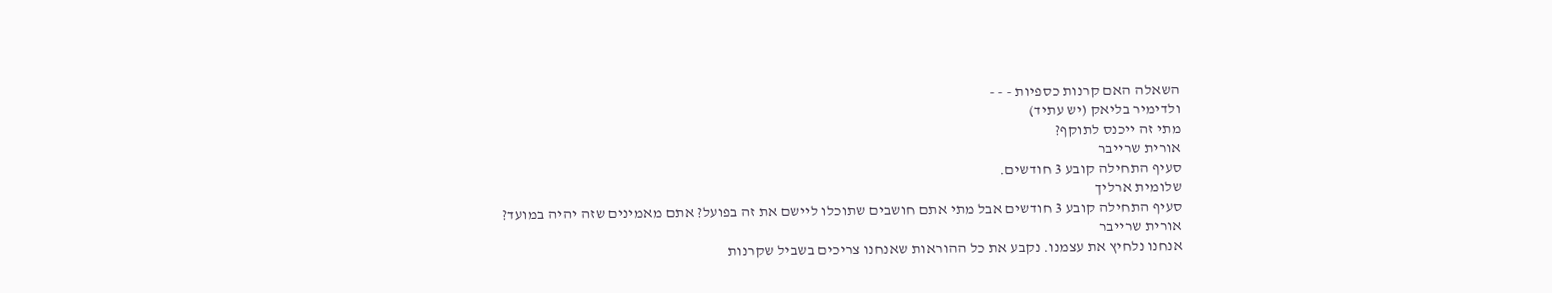השאלה האם קרנות כספיות - - -
ולדימיר בליאק (יש עתיד)
מתי זה ייכנס לתוקף?
אורית שרייבר
סעיף התחילה קובע 3 חודשים.
שלומית ארליך
סעיף התחילה קובע 3 חודשים אבל מתי אתם חושבים שתוכלו ליישם את זה בפועל? אתם מאמינים שזה יהיה במועד?
אורית שרייבר
אנחנו נלחיץ את עצמנו. נקבע את כל ההוראות שאנחנו צריכים בשביל שקרנות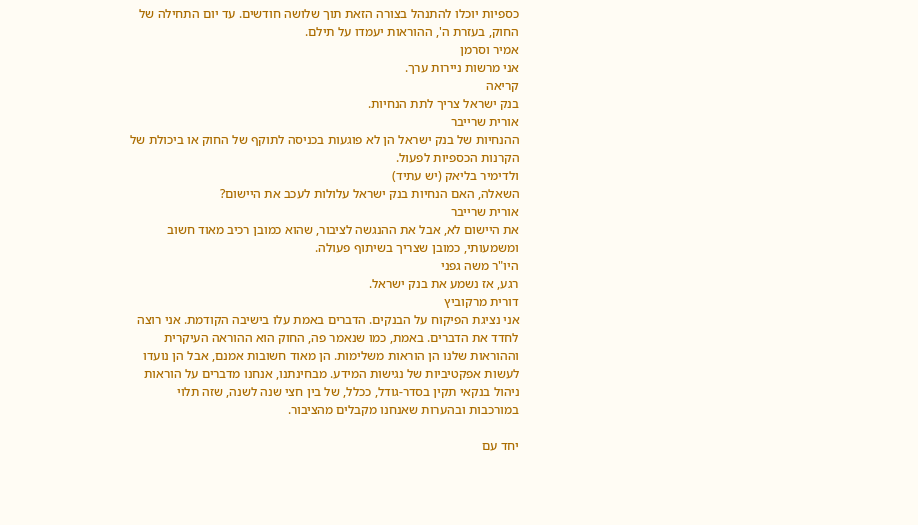כספיות יוכלו להתנהל בצורה הזאת תוך שלושה חודשים. עד יום התחילה של החוק, בעזרת ה', ההוראות יעמדו על תילם.
אמיר וסרמן
אני מרשות ניירות ערך.
קריאה
בנק ישראל צריך לתת הנחיות.
אורית שרייבר
ההנחיות של בנק ישראל הן לא פוגעות בכניסה לתוקף של החוק או ביכולת של הקרנות הכספיות לפעול.
ולדימיר בליאק (יש עתיד)
השאלה, האם הנחיות בנק ישראל עלולות לעכב את היישום?
אורית שרייבר
את היישום לא, אבל את ההנגשה לציבור, שהוא כמובן רכיב מאוד חשוב ומשמעותי, כמובן שצריך בשיתוף פעולה.
היו"ר משה גפני
רגע, אז נשמע את בנק ישראל.
דורית מרקוביץ
אני נציגת הפיקוח על הבנקים. הדברים באמת עלו בישיבה הקודמת. אני רוצה לחדד את הדברים. באמת, כמו שנאמר פה, החוק הוא ההוראה העיקרית וההוראות שלנו הן הוראות משלימות. הן מאוד חשובות אמנם, אבל הן נועדו לעשות אפקטיביות של נגישות המידע. מבחינתנו, אנחנו מדברים על הוראות ניהול בנקאי תקין בסדר-גודל, ככלל, של בין חצי שנה לשנה, שזה תלוי במורכבות ובהערות שאנחנו מקבלים מהציבור.

יחד עם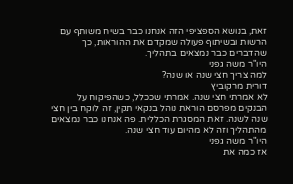זאת, בנושא הספציפי הזה אנחנו כבר בשיח משותף עם הרשות ובשיתוף פעולה שמקדם את ההוראות, כך שהדברים כבר נמצאים בתהליך.
היו"ר משה גפני
למה צריך חצי שנה או שנה?
דורית מרקוביץ
לא אמרתי חצי שנה. אמרתי שככלל, כשהפיקוח על הבנקים מפרסם הוראת נוהל בנקאי תקין, זה לוקח בין חצי שנה לשנה. זאת המסגרת הכללית. פה אנחנו כבר נמצאים מהתהליך וזה לא מהיום עוד חצי שנה.
היו"ר משה גפני
אז כמה את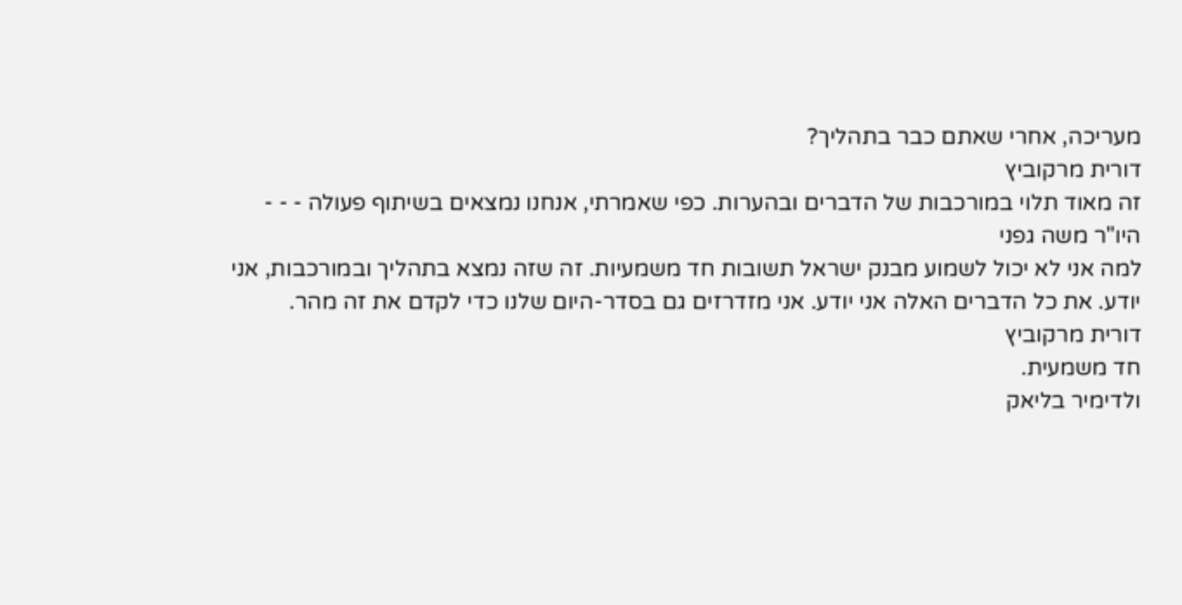מעריכה, אחרי שאתם כבר בתהליך?
דורית מרקוביץ
זה מאוד תלוי במורכבות של הדברים ובהערות. כפי שאמרתי, אנחנו נמצאים בשיתוף פעולה - - -
היו"ר משה גפני
למה אני לא יכול לשמוע מבנק ישראל תשובות חד משמעיות. זה שזה נמצא בתהליך ובמורכבות, אני יודע. את כל הדברים האלה אני יודע. אני מזדרזים גם בסדר-היום שלנו כדי לקדם את זה מהר.
דורית מרקוביץ
חד משמעית.
ולדימיר בליאק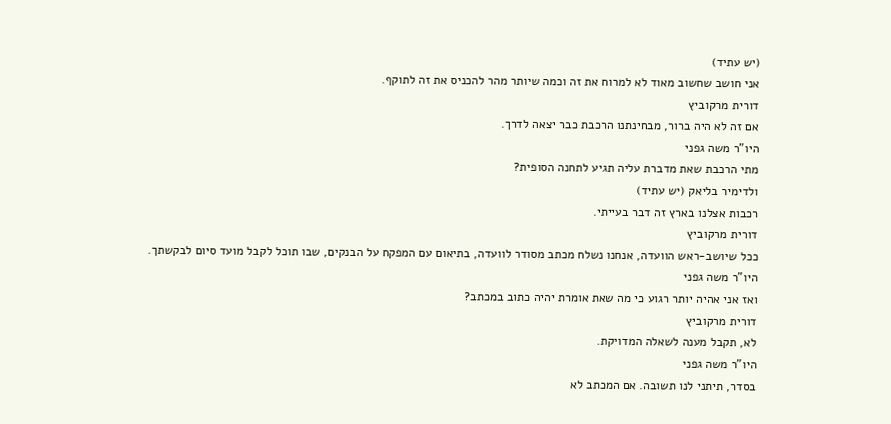(יש עתיד)
אני חושב שחשוב מאוד לא למרוח את זה וכמה שיותר מהר להכניס את זה לתוקף.
דורית מרקוביץ
אם זה לא היה ברור, מבחינתנו הרכבת כבר יצאה לדרך.
היו"ר משה גפני
מתי הרכבת שאת מדברת עליה תגיע לתחנה הסופית?
ולדימיר בליאק (יש עתיד)
רכבות אצלנו בארץ זה דבר בעייתי.
דורית מרקוביץ
ככל שיושב-ראש הוועדה, אנחנו נשלח מכתב מסודר לוועדה, בתיאום עם המפקח על הבנקים, שבו תוכל לקבל מועד סיום לבקשתך.
היו"ר משה גפני
ואז אני אהיה יותר רגוע כי מה שאת אומרת יהיה כתוב במכתב?
דורית מרקוביץ
לא, תקבל מענה לשאלה המדויקת.
היו"ר משה גפני
בסדר, תיתני לנו תשובה. אם המכתב לא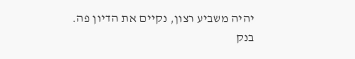יהיה משביע רצון, נקיים את הדיון פה. בנק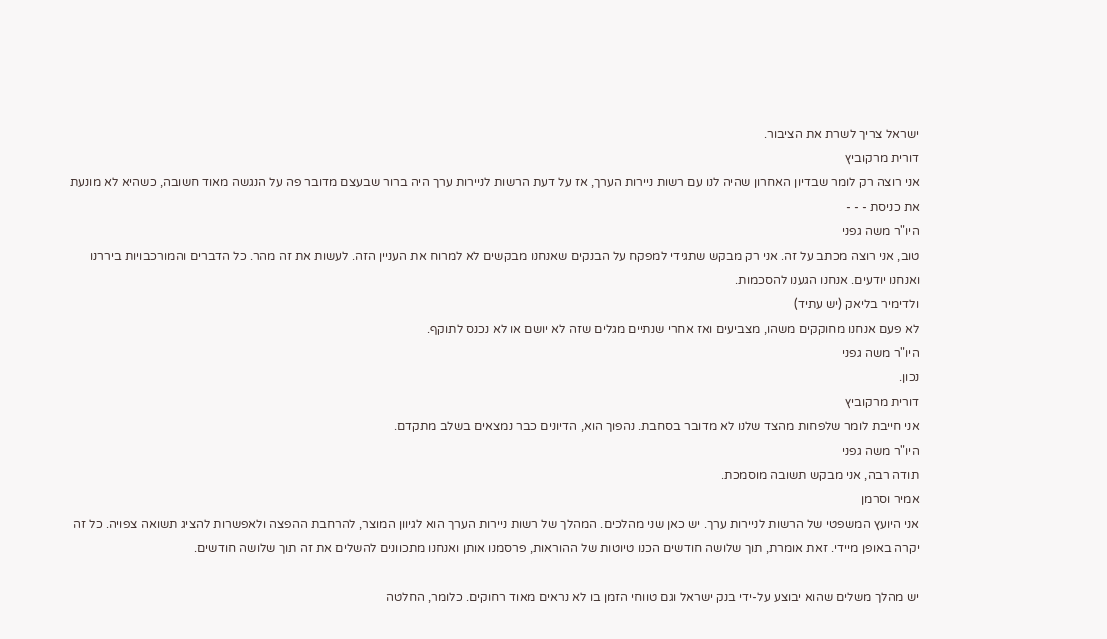ישראל צריך לשרת את הציבור.
דורית מרקוביץ
אני רוצה רק לומר שבדיון האחרון שהיה לנו עם רשות ניירות הערך, אז על דעת הרשות לניירות ערך היה ברור שבעצם מדובר פה על הנגשה מאוד חשובה, כשהיא לא מונעת את כניסת - - -
היו"ר משה גפני
טוב, אני רוצה מכתב על זה. אני רק מבקש שתגידי למפקח על הבנקים שאנחנו מבקשים לא למרוח את העניין הזה. לעשות את זה מהר. כל הדברים והמורכבויות ביררנו ואנחנו יודעים. אנחנו הגענו להסכמות.
ולדימיר בליאק (יש עתיד)
לא פעם אנחנו מחוקקים משהו, מצביעים ואז אחרי שנתיים מגלים שזה לא יושם או לא נכנס לתוקף.
היו"ר משה גפני
נכון.
דורית מרקוביץ
אני חייבת לומר שלפחות מהצד שלנו לא מדובר בסחבת. נהפוך הוא, הדיונים כבר נמצאים בשלב מתקדם.
היו"ר משה גפני
תודה רבה, אני מבקש תשובה מוסמכת.
אמיר וסרמן
אני היועץ המשפטי של הרשות לניירות ערך. יש כאן שני מהלכים. המהלך של רשות ניירות הערך הוא לגיוון המוצר, להרחבת ההפצה ולאפשרות להציג תשואה צפויה. כל זה יקרה באופן מיידי. זאת אומרת, תוך שלושה חודשים הכנו טיוטות של ההוראות, פרסמנו אותן ואנחנו מתכוונים להשלים את זה תוך שלושה חודשים.

יש מהלך משלים שהוא יבוצע על-ידי בנק ישראל וגם טווחי הזמן בו לא נראים מאוד רחוקים. כלומר, החלטה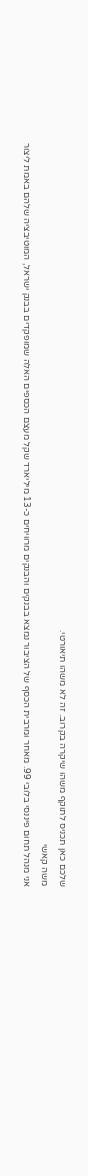שלכם כאן תכניס לתוקף משהו שיקרה בקרוב. זה לא משהו תיאורטי.
משה קאשי
אני מנהל תחום פיננסי בלובי 99. מאחר ומרבית הכסף של הציבור נמצא בבנקים והבנקים מרוויחים כ-13 מיליארד שקל מעצם הכספים האלה שמופקדים בבנק ישראל, המוטיבציה שלהם באמת ליצור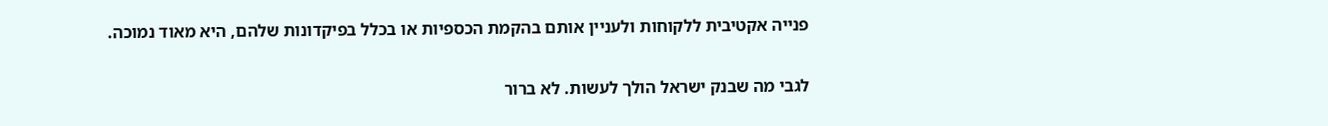פנייה אקטיבית ללקוחות ולעניין אותם בהקמת הכספיות או בכלל בפיקדונות שלהם, היא מאוד נמוכה.

לגבי מה שבנק ישראל הולך לעשות. לא ברור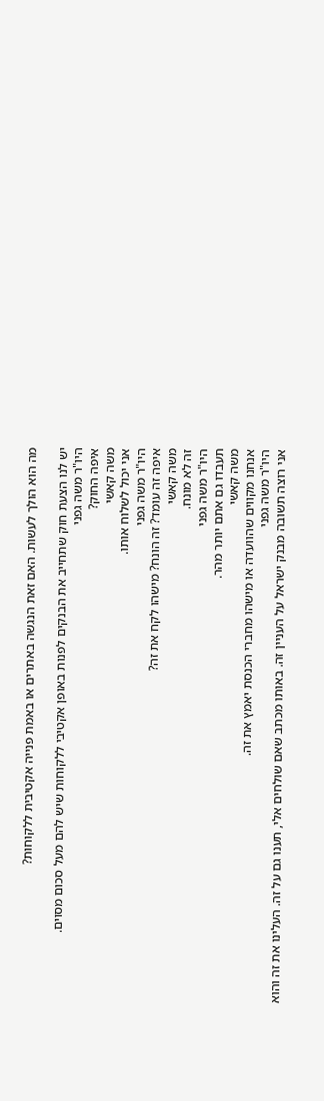מה הוא הולך לעשות. האם זאת הנגשה באתרים או באמת פנייה אקטיבית ללקוחות?

יש לנו הצעת חוק שתחייב את הבנקים לפנות באופן אקטיבי ללקוחות שיש להם מעל סכום מסוים.
היו"ר משה גפני
איפה החוק?
משה קאשי
אני יכול לשלוח אותו.
היו"ר משה גפני
איפה זה עומד? זה הונח? מישהו לקח את זה?
משה קאשי
זה לא מונח.
היו"ר משה גפני
תעבדו גם אתם יותר מהר.
משה קאשי
אנחנו מקווים שהוועדה או מישהו מחברי הכנסת יאמץ את זה.
היו"ר משה גפני
אני רוצה תשובה מבנק ישראל על העניין זה. באותו מכתב שאם שולחים אלי, תענו גם על זה. העלינו את זה והוא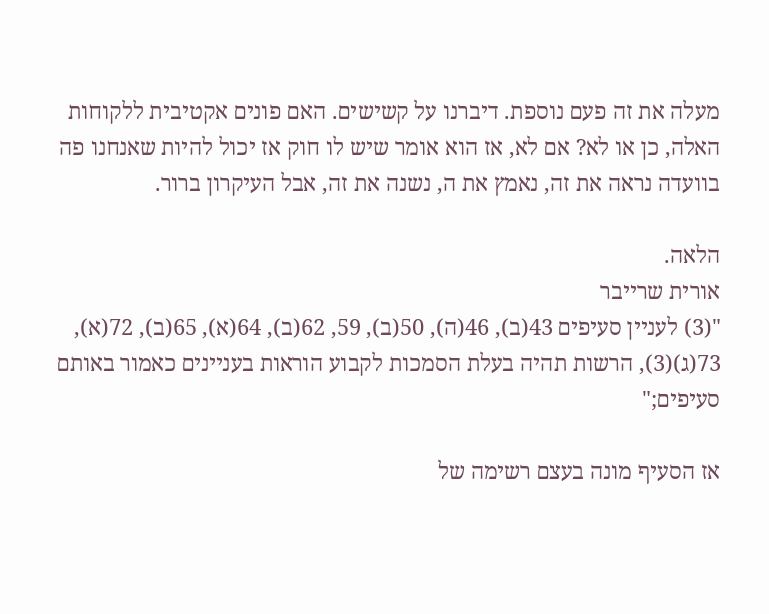מעלה את זה פעם נוספת. דיברנו על קשישים. האם פונים אקטיבית ללקוחות האלה, כן או לא? אם לא, אז הוא אומר שיש לו חוק אז יכול להיות שאנחנו פה בוועדה נראה את זה, נאמץ את ה, נשנה את זה, אבל העיקרון ברור.

הלאה.
אורית שרייבר
"(3) לעניין סעיפים 43(ב), 46(ה), 50(ב), 59, 62(ב), 64(א), 65(ב), 72(א), 73(ג)(3), הרשות תהיה בעלת הסמכות לקבוע הוראות בעניינים כאמור באותם סעיפים;"

אז הסעיף מונה בעצם רשימה של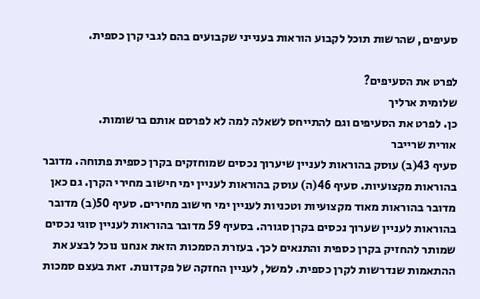סעיפים, שהרשות תוכל לקבוע הוראות בענייני שקבועים בהם לגבי קרן כספית.

לפרט את הסעיפים?
שלומית ארליך
כן. לפרט את הסעיפים וגם להתייחס לשאלה למה לא לפרסם אותם ברשומות.
אורית שרייבר
סעיף 43(ב) עוסק בהוראות לעניין שיערוך נכסים שמוחזקים בקרן כספית פתוחה. מדובר בהוראות מקצועיות. סעיף 46(ה) עוסק בהוראות לעניין ימי חישוב מחירי הקרן. גם כאן מדובר בהוראות מאוד מקצועיות וטכניות לעניין ימי חישוב מחירים. סעיף 50(ב) מדובר בהוראות לעניין שערוך נכסים בקרן סגורה. בסעיף 59 מדובר בהוראות לעניין סוגי נכסים שמותר להחזיק בקרן כספית והתנאים לכך. בעזרת הסמכות הזאת אנחנו נוכל לבצע את ההתאמות שנדרשות לקרן כספית. למשל, לעניין החזקה של פקדונות. זאת בעצם סמכות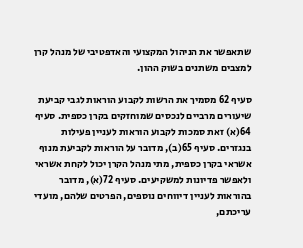שתאפשר את הניהול המקצועי והאדפטיבי של מנהל קרן למצבים משתנים בשוק ההון.

סעיף 62 מסמיך את הרשות לקבוע הוראות לגבי קביעת שיעורים מרביים לנכסים שמוחזקים בקרן כספית. סעיף 64(א) זאת סמכות לקבוע הוראות לעניין פעילות בנגזרים. סעיף 65(ב), מדובר על הוראות לקביעת מנוף אשראי בקרן כספית, מתי מנהל הקרן יכול לקחת אשראי ולאפשר פדיונות למשקיעים. סעיף 72(א), מדובר בהוראות לעניין דיווחים נוספים, הפרטים שלהם, מועדי עריכתם,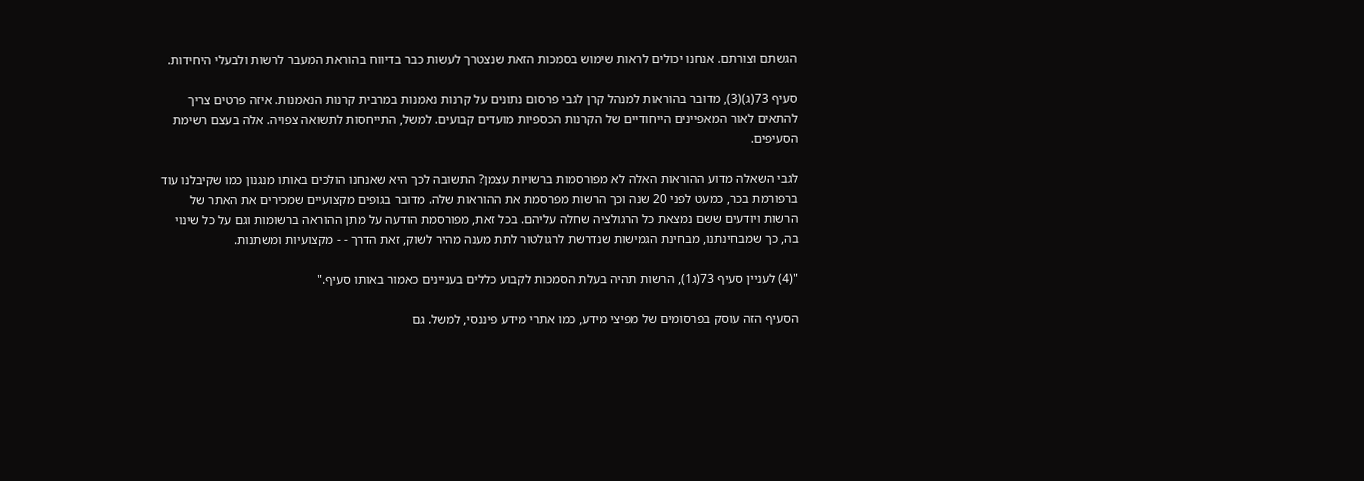הגשתם וצורתם. אנחנו יכולים לראות שימוש בסמכות הזאת שנצטרך לעשות כבר בדיווח בהוראת המעבר לרשות ולבעלי היחידות.

סעיף 73(ג)(3), מדובר בהוראות למנהל קרן לגבי פרסום נתונים על קרנות נאמנות במרבית קרנות הנאמנות. איזה פרטים צריך להתאים לאור המאפיינים הייחודיים של הקרנות הכספיות מועדים קבועים. למשל, התייחסות לתשואה צפויה. אלה בעצם רשימת הסעיפים.

לגבי השאלה מדוע ההוראות האלה לא מפורסמות ברשויות עצמן? התשובה לכך היא שאנחנו הולכים באותו מנגנון כמו שקיבלנו עוד ברפורמת בכר, כמעט לפני 20 שנה וכך הרשות מפרסמת את ההוראות שלה. מדובר בגופים מקצועיים שמכירים את האתר של הרשות ויודעים ששם נמצאת כל הרגולציה שחלה עליהם. בכל זאת, מפורסמת הודעה על מתן ההוראה ברשומות וגם על כל שינוי בה, כך שמבחינתנו, מבחינת הגמישות שנדרשת לרגולטור לתת מענה מהיר לשוק, זאת הדרך - - מקצועיות ומשתנות.

"(4) לעניין סעיף 73(ג1), הרשות תהיה בעלת הסמכות לקבוע כללים בעניינים כאמור באותו סעיף."

הסעיף הזה עוסק בפרסומים של מפיצי מידע, כמו אתרי מידע פיננסי, למשל. גם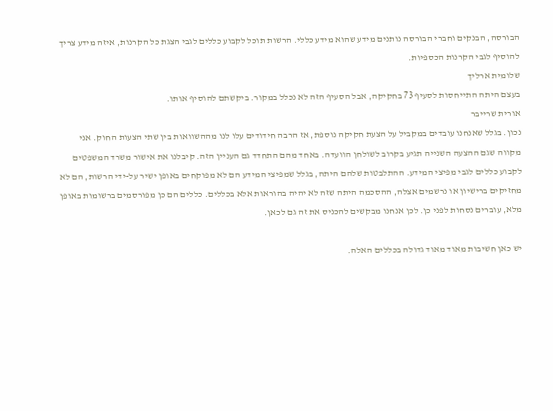הבורסה, הבנקים וחברי הבורסה נותנים מידע שהוא מידע כללי. הרשות תוכל לקבוע כללים לגבי הצגת כל הקרנות, איזה מידע צריך להוסיף לגבי הקרנות הכספיות.
שלומית ארליך
בעצם היתה התייחסות לסעיף 73 בחקיקה, אבל הסעיף הזה לא נכלל במקור. ביקשתם להוסיף אותו.
אורית שרייבר
נכון. בגלל שאנחנו עובדים במקביל על הצעת חקיקה נוספת, אז הרבה חידודים עלו לנו מההשוואות בין שתי הצעות החוק. אני מקווה שגם ההצעה השנייה תגיע בקרוב לשולחן הוועדה. באחד מהם התחדד גם העניין הזה. קיבלנו את אישור משרד המשפטים לקבוע כללים לגבי מפיצי המידע. ההתלבטות שלהם היתה, בגלל שמפיצי המידע הם לא מפוקחים באופן ישיר על-ידי הרשות, הם לא מחזיקים ברישיון או נרשמים אצלה, ההסכמה היתה שזה לא יהיה בהוראות אלא בכללים. כללים הם כן מפורסמים ברשומות באופן מלא, עוברים נסחות לפני כן. לכן אנחנו מבקשים להכניס את זה גם לכאן.

יש כאן חשיבות מאוד מאוד גדולה בכללים האלה.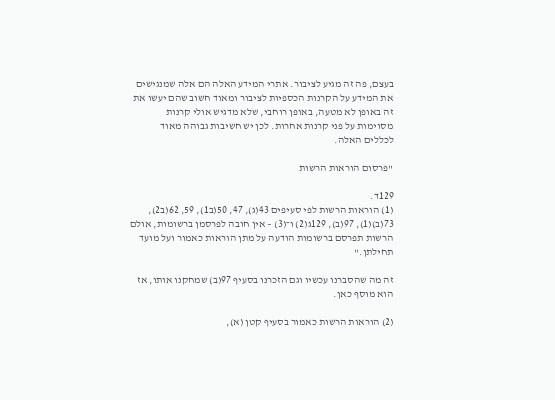בעצם, פה זה מגיע לציבור. אתרי המידע האלה הם אלה שמנגישים את המידע על הקרנות הכספיות לציבור ומאוד חשוב שהם יעשו את זה באופן לא מטעה, באופן רוחבי, שלא מדגיש אולי קרנות מסוימות על פני קרנות אחרות. לכן יש חשיבות גבוהה מאוד לכללים האלה.

"פרסום הוראות הרשות

129ד.
(1) הוראות הרשות לפי סעיפים 43(ג), 47, 50(ב1), 59, 62(ב2), 73(ב)(1), 97(ב), 129ג(2) ו־(3) – אין חובה לפרסמן ברשומות, אולם הרשות תפרסם ברשומות הודעה על מתן הוראות כאמור ועל מועד תחילתן."

זה מה שהסברנו עכשיו וגם הזכרנו בסעיף 97(ב) שמחקנו אותו, אז הוא מוסף כאן.

(2) הוראות הרשות כאמור בסעיף קטן (א),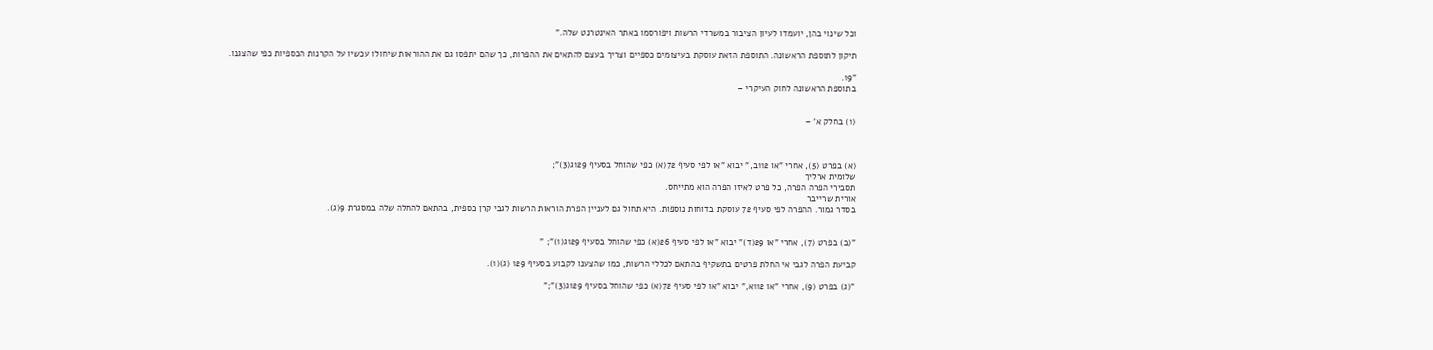וכל שינוי בהן, יועמדו לעיון הציבור במשרדי הרשות ויפורסמו באתר האינטרנט שלה."

תיקון לתוספת הראשונה. התוספת הזאת עוסקת בעיצומים כספיים וצריך בעצם להתאים את ההפרות, כך שהם יתפסו גם את ההוראות שיחולו עכשיו על הקרנות הכספיות כפי שהצגנו.

"19.
בתוספת הראשונה לחוק העיקרי –


(1) בחלק א' –



(א) בפרט (5), אחרי "או 112ב," יבוא "או לפי סעיף 72(א) כפי שהוחל בסעיף 129ג(3)";
שלומית ארליך
תסבירי הפרה הפרה, כל פרט לאיזו הפרה הוא מתייחס.
אורית שרייבר
בסדר גמור. ההפרה לפי סעיף 72 עוסקת בדוחות נוספות. היא תחול גם לעניין הפרת הוראות הרשות לגבי קרן כספית, בהתאם להחלה שלה במסגרת 9(ג).


"(ב) בפרט (7), אחרי "או 29(ד)" יבוא "או לפי סעיף 26(א) כפי שהוחל בסעיף 129ג(1)"; "

קביעת הפרה לגבי אי החלת פרטים בתשקיף בהתאם לכללי הרשות, כמו שהצענו לקבוע בסעיף 129 (ג)(1).

"(ג) בפרט (9), אחרי "או 112א," יבוא "או לפי סעיף 72(א) כפי שהוחל בסעיף 129ג(3)";"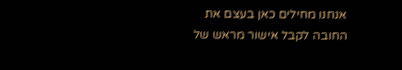אנחנו מחילים כאן בעצם את החובה לקבל אישור מראש של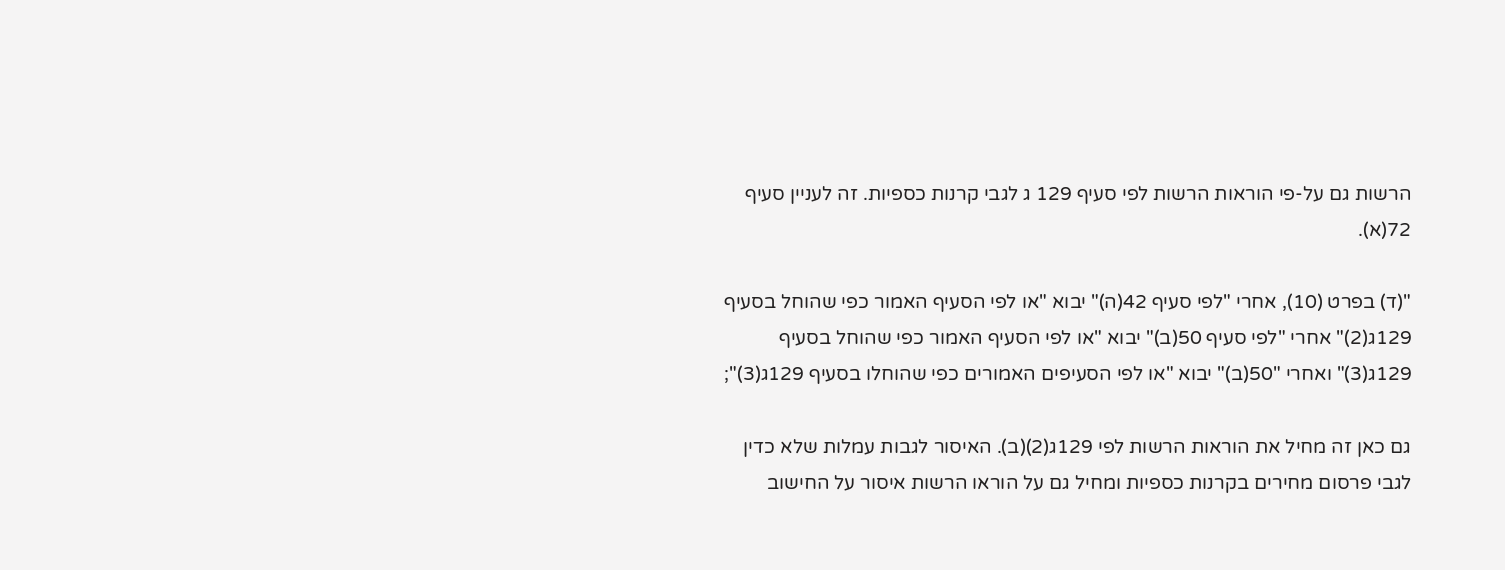הרשות גם על-פי הוראות הרשות לפי סעיף 129 ג לגבי קרנות כספיות. זה לעניין סעיף 72(א).

"(ד) בפרט (10), אחרי "לפי סעיף 42(ה)" יבוא "או לפי הסעיף האמור כפי שהוחל בסעיף 129ג(2)" אחרי "לפי סעיף 50(ב)" יבוא "או לפי הסעיף האמור כפי שהוחל בסעיף 129ג(3)" ואחרי "50(ב)" יבוא "או לפי הסעיפים האמורים כפי שהוחלו בסעיף 129ג(3)";

גם כאן זה מחיל את הוראות הרשות לפי 129ג(2)(ב). האיסור לגבות עמלות שלא כדין לגבי פרסום מחירים בקרנות כספיות ומחיל גם על הוראו הרשות איסור על החישוב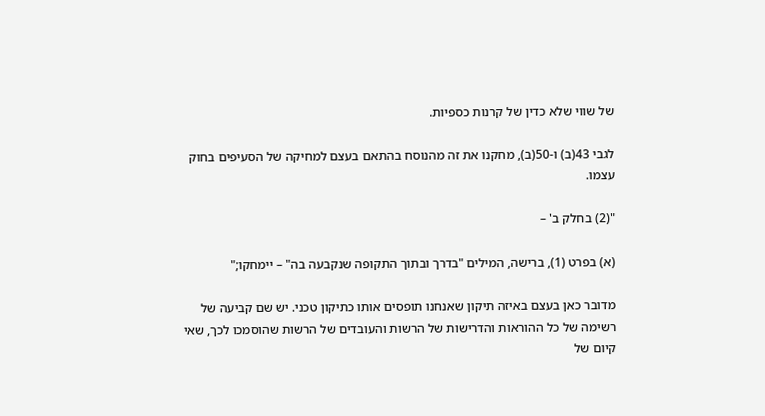של שווי שלא כדין של קרנות כספיות.

לגבי 43(ב) ו-50(ב), מחקנו את זה מהנוסח בהתאם בעצם למחיקה של הסעיפים בחוק עצמו.

"(2) בחלק ב' –

(א) בפרט (1), ברישה, המילים "בדרך ובתוך התקופה שנקבעה בה" – יימחקו;"

מדובר כאן בעצם באיזה תיקון שאנחנו תופסים אותו כתיקון טכני. יש שם קביעה של רשימה של כל ההוראות והדרישות של הרשות והעובדים של הרשות שהוסמכו לכך, שאי קיום של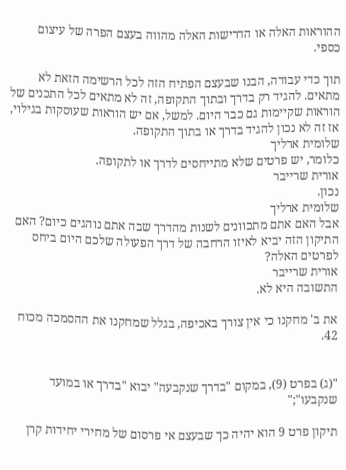ההוראות האלה או הדרישות האלה מהווה בעצם הפרה של עיצום כספי.

תוך כדי עבודה, הבנו שבעצם הפתיח הזה לכל הרשימה הזאת לא מתאים. להגיד רק בדרך ובתוך התקופה, זה לא מתאים לכל התכנים של הוראות שקיימות גם כבר היום. למשל, אם יש הוראות שעוסקות בגילוי, אז זה לא נכון להגיד בדרך או בתוך התקופה.
שלומית ארליך
כלומר, יש פרטים שלא מתייחסים לדרך או לתקופה.
אורית שרייבר
נכון.
שלומית ארליך
אבל האם אתם מתכוונים לשנות מהדרך שבה אתם נוהגים כיום? האם התיקון הזה יביא לאיזו הרחבה של דרך הפעולה שלכם היום ביחס לפרטים האלה?
אורית שרייבר
התשובה היא לא.

את ב' מחקנו כי אין צורך באכיפה, בגלל שמחקנו את ההסמכה מכוח 42.


"(ג) בפרט (9), במקום "בדרך שנקבעה" יבוא "בדרך או במועד שנקבעו";"

תיקון פרט 9 הוא יהיה כך שבעצם אי פרסום של מחירי יחידות קרן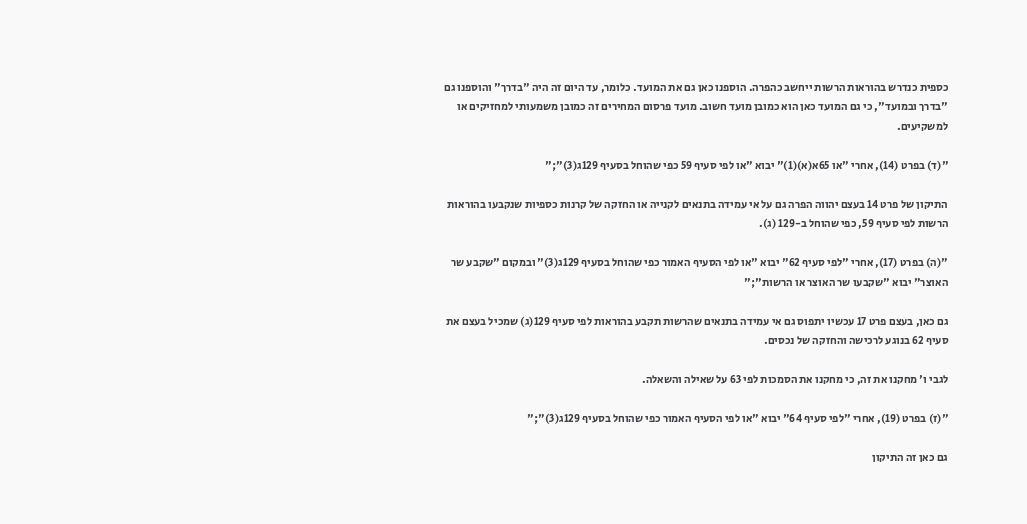כספית כנדרש בהוראות הרשות ייחשב כהפרה. הוספנו כאן גם את המועד. כלומר, עד היום זה היה "בדרך" והוספנו גם "בדרך ובמועד", כי גם המועד כאן הוא כמובן מועד חשוב. מועד פרסום המחירים זה כמובן משמעותי למחזיקים או למשקיעים.

"(ד) בפרט (14), אחרי "או 65א(א)(1)" יבוא "או לפי סעיף 59 כפי שהוחל בסעיף 129ג(3)";"

התיקון של פרט 14 בעצם יהווה הפרה גם על אי עמידה בתנאים לקנייה או החזקה של קרנות כספיות שנקבעו בהוראות הרשות לפי סעיף 59, כפי שהוחל ב-129 (ג).

"(ה) בפרט (17), אחרי "לפי סעיף 62" יבוא "או לפי הסעיף האמור כפי שהוחל בסעיף 129ג(3)" ובמקום "שקבע שר האוצר" יבוא "שקבעו שר האוצר או הרשות";"

גם כאן, בעצם פרט 17 עכשיו יתפוס גם אי עמידה בתנאים שהרשות תקבע בהוראות לפי סעיף 129(ג) שמכיל בעצם את סעיף 62 בנוגע לרכישה והחזקה של נכסים.

לגבי ו' מחקנו את זה, כי מחקנו את הסמכות לפי 63 על שאילה והשאלה.

"(ז) בפרט (19), אחרי "לפי סעיף 64" יבוא "או לפי הסעיף האמור כפי שהוחל בסעיף 129ג(3)";"

גם כאן זה התיקון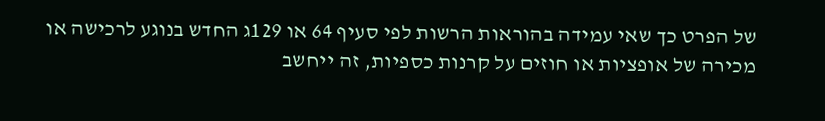של הפרט כך שאי עמידה בהוראות הרשות לפי סעיף 64 או 129ג החדש בנוגע לרכישה או מכירה של אופציות או חוזים על קרנות כספיות, זה ייחשב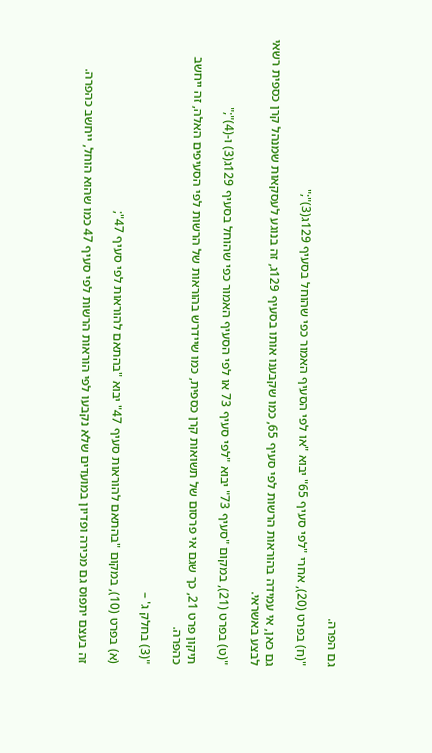גם הפרה.

"(ח) בפרט (20), אחרי "לפי סעיף 65" יבוא "או לפי הסעיף האמור כפי שהוחל בסעיף 129ג(3)";"

גם כאן, אי עמידה בהוראות הרשות לפי סעיף 65, כמו שקבענו אותו בסעיף 129ג, זה בנוגע לעסקאות שמנהל קרן כספית רשאי לבצע באשראי.

"(ט) בפרט (21), במקום "סעיף 73" יבוא "לפי סעיף 73 או לפי הסעיף האמור כפי שהוחל בסעיף 129ג(3) ו-(4)";"

תיקון פרט 21, כך שגם אי פרסום של תשואות קרן כספית, כמו שיידרש בהוראות של הרשות לפי הסעיפים האלה, זה ייחשב כהפרה.

"(3) בחלק ג' –

(א) בפרט (10), במקום "בהתאם להוראות סעיף 47" יבוא "בהתאם להוראות לפי סעיף 47";

זה בעצם יתפוס גם מכירה ופדיון במועדים שלא נקבעו לפי הוראות הרשות לפי סעיף 47 כמו שהוא הוחל, ייחשב כהפרה.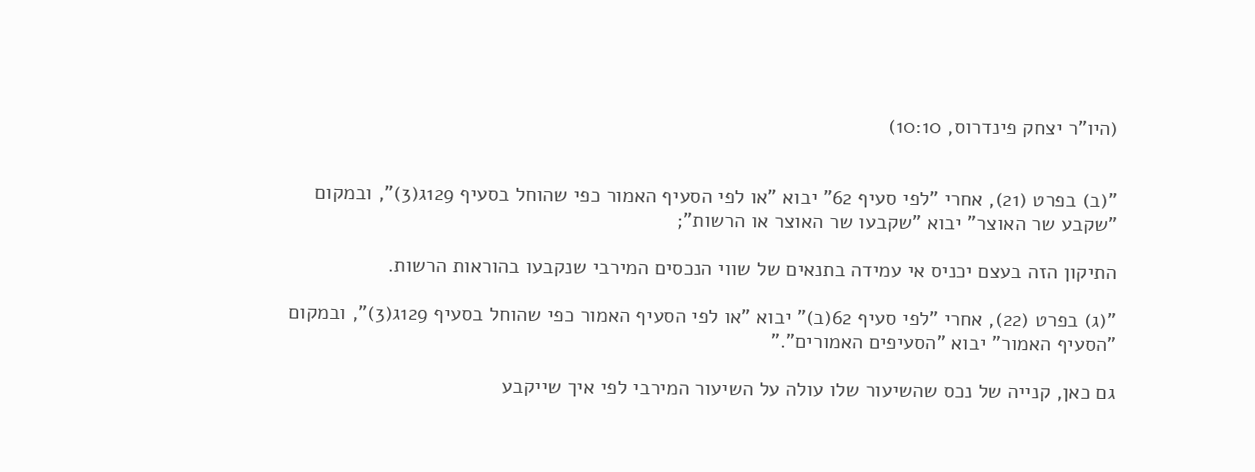(היו"ר יצחק פינדרוס, 10:10)


"(ב) בפרט (21), אחרי "לפי סעיף 62" יבוא "או לפי הסעיף האמור כפי שהוחל בסעיף 129ג(3)", ובמקום "שקבע שר האוצר" יבוא "שקבעו שר האוצר או הרשות";

התיקון הזה בעצם יכניס אי עמידה בתנאים של שווי הנכסים המירבי שנקבעו בהוראות הרשות.

"(ג) בפרט (22), אחרי "לפי סעיף 62(ב)" יבוא "או לפי הסעיף האמור כפי שהוחל בסעיף 129ג(3)", ובמקום "הסעיף האמור" יבוא "הסעיפים האמורים"."

גם כאן, קנייה של נכס שהשיעור שלו עולה על השיעור המירבי לפי איך שייקבע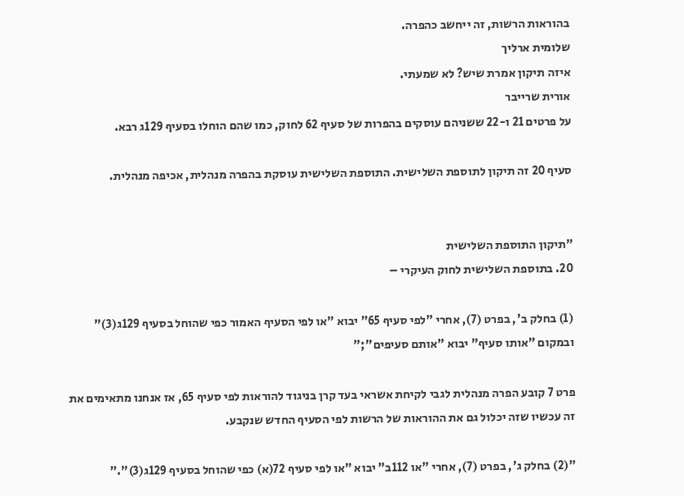בהוראות הרשות, זה ייחשב כהפרה.
שלומית ארליך
איזה תיקון אמרת שיש? לא שמעתי.
אורית שרייבר
על פרטים 21 ו-22 ששניהם עוסקים בהפרות של סעיף 62 לחוק, כמו שהם הוחלו בסעיף 129ג רבא.

סעיף 20 זה תיקון לתוספת השלישית. התוספת השלישית עוסקת בהפרה מנהלית, אכיפה מנהלית.


"תיקון התוספת השלישית
20. בתוספת השלישית לחוק העיקרי –

(1) בחלק ב', בפרט (7), אחרי "לפי סעיף 65" יבוא "או לפי הסעיף האמור כפי שהוחל בסעיף 129ג(3)" ובמקום "אותו סעיף" יבוא "אותם סעיפים";"

פרט 7 קובע הפרה מנהלית לגבי לקיחת אשראי בעד קרן בניגוד להוראות לפי סעיף 65, אז אנחנו מתאימים את זה עכשיו שזה יכלול גם את ההוראות של הרשות לפי הסעיף החדש שנקבע.

"(2) בחלק ג', בפרט (7), אחרי "או 112ב" יבוא "או לפי סעיף 72(א) כפי שהוחל בסעיף 129ג(3)"."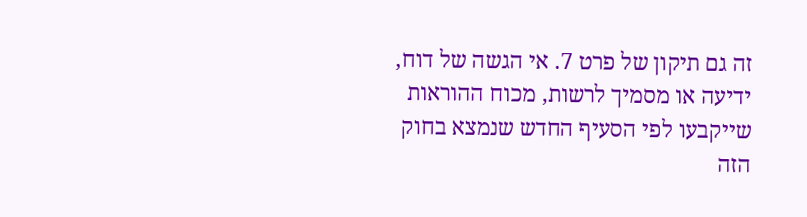זה גם תיקון של פרט 7. אי הגשה של דוח, ידיעה או מסמיך לרשות, מכוח ההוראות שייקבעו לפי הסעיף החדש שנמצא בחוק הזה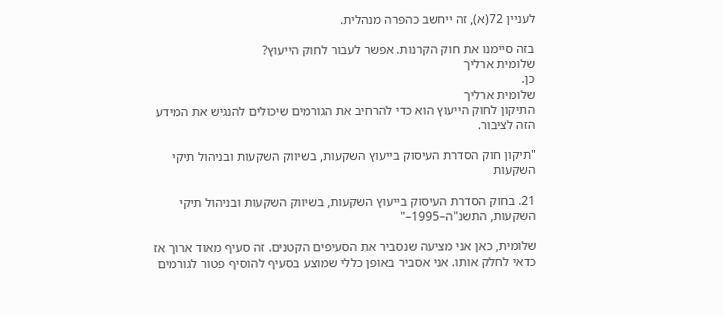לעניין 72(א), זה ייחשב כהפרה מנהלית.

בזה סיימנו את חוק הקרנות. אפשר לעבור לחוק הייעוץ?
שלומית ארליך
כן.
שלומית ארליך
התיקון לחוק הייעוץ הוא כדי להרחיב את הגורמים שיכולים להנגיש את המידע הזה לציבור.

"תיקון חוק הסדרת העיסוק בייעוץ השקעות, בשיווק השקעות ובניהול תיקי השקעות

21. בחוק הסדרת העיסוק בייעוץ השקעות, בשיווק השקעות ובניהול תיקי השקעות, התשנ"ה–1995–"

שלומית, כאן אני מציעה שנסביר את הסעיפים הקטנים. זה סעיף מאוד ארוך אז כדאי לחלק אותו. אני אסביר באופן כללי שמוצע בסעיף להוסיף פטור לגורמים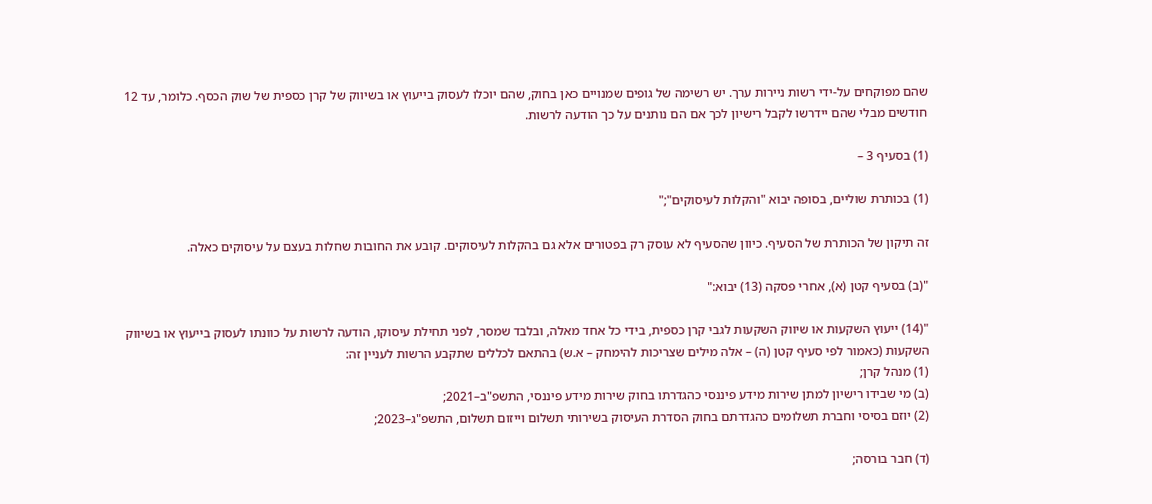שהם מפוקחים על-ידי רשות ניירות ערך. יש רשימה של גופים שמנויים כאן בחוק, שהם יוכלו לעסוק בייעוץ או בשיווק של קרן כספית של שוק הכסף. כלומר, עד 12 חודשים מבלי שהם יידרשו לקבל רישיון לכך אם הם נותנים על כך הודעה לרשות.

(1) בסעיף 3 –

(1) בכותרת שוליים, בסופה יבוא "והקלות לעיסוקים";"

זה תיקון של הכותרת של הסעיף. כיוון שהסעיף לא עוסק רק בפטורים אלא גם בהקלות לעיסוקים. קובע את החובות שחלות בעצם על עיסוקים כאלה.

"(ב) בסעיף קטן (א), אחרי פסקה (13) יבוא:"

"(14) ייעוץ השקעות או שיווק השקעות לגבי קרן כספית, בידי כל אחד מאלה, ובלבד שמסר, לפני תחילת עיסוקו, הודעה לרשות על כוונתו לעסוק בייעוץ או בשיווק השקעות (כאמור לפי סעיף קטן (ה) – אלה מילים שצריכות להימחק – א.ש) בהתאם לכללים שתקבע הרשות לעניין זה:
(1) מנהל קרן;
(ב) מי שבידו רישיון למתן שירות מידע פיננסי כהגדרתו בחוק שירות מידע פיננסי, התשפ"ב–2021;
(2) יוזם בסיסי וחברת תשלומים כהגדרתם בחוק הסדרת העיסוק בשירותי תשלום וייזום תשלום, התשפ"ג–2023;

(ד) חבר בורסה;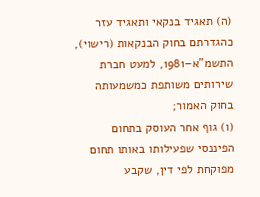(ה) תאגיד בנקאי ותאגיד עזר כהגדרתם בחוק הבנקאות (רישוי), התשמ"א–1981, למעט חברת שירותים משותפת כמשמעותה בחוק האמור;
(ו) גוף אחר העוסק בתחום הפיננסי שפעילותו באותו תחום מפוקחת לפי דין, שקבע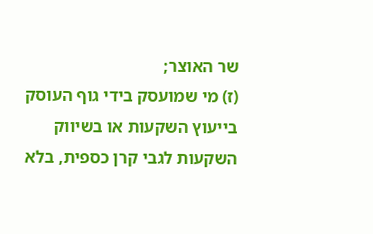שר האוצר;
(ז) מי שמועסק בידי גוף העוסק בייעוץ השקעות או בשיווק השקעות לגבי קרן כספית, בלא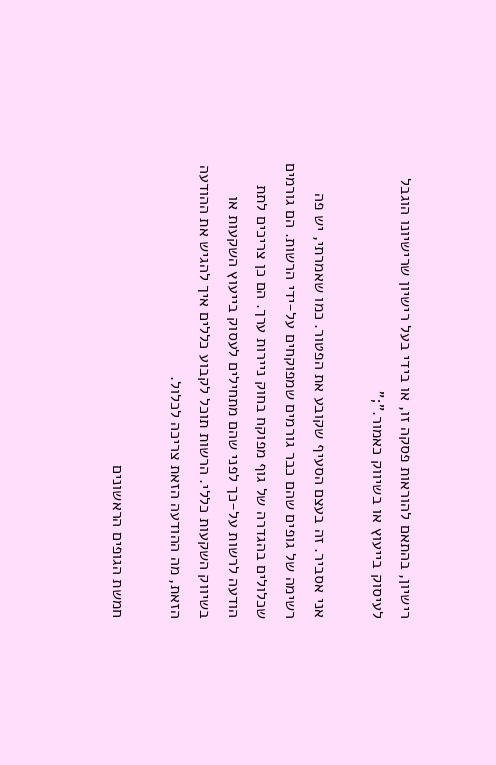רישיון, בהתאם להוראות פסקה זו, או בידי בעל רישיון שרישיונו הוגבל לעיסוק בייעוץ או בשיווק כאמור.";"

אני אסביר. זה בעצם הסעיף שקובע את הפטור. כמו שאמרתי, יש פה רשימה של גופים שהם כבר גורמים שמפוקחים על-ידי הרשות. הם גורמים שכלולים בהגדרה של גוף מפוקח בחוק ניירות ערך. הם כן צריכים לתת הודעה לרשות על-כך לפני שהם מתחילים לעסוק בייעוץ השקעות או בשיווק השקעות כללי. הרשות תוכל לקבוע כללים איך להגיש את ההודעה הזאת, מה ההודעה הזאת צריכה לכלול.

חמשת הגופים הראשונים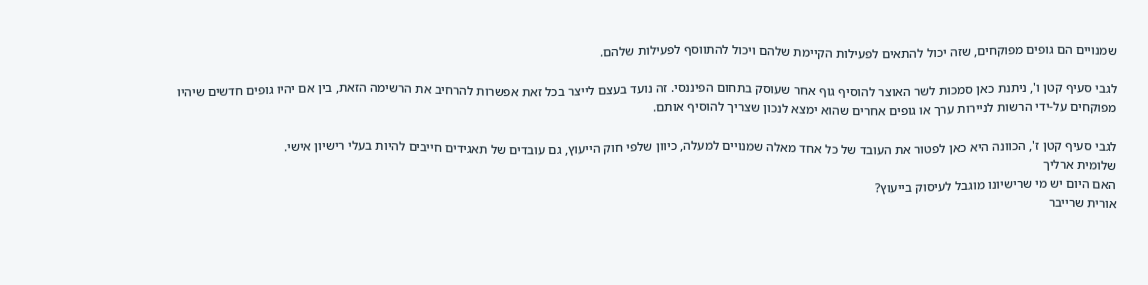שמנויים הם גופים מפוקחים, שזה יכול להתאים לפעילות הקיימת שלהם ויכול להתווסף לפעילות שלהם.

לגבי סעיף קטן ו', ניתנת כאן סמכות לשר האוצר להוסיף גוף אחר שעוסק בתחום הפיננסי. זה נועד בעצם לייצר בכל זאת אפשרות להרחיב את הרשימה הזאת, בין אם יהיו גופים חדשים שיהיו מפוקחים על-ידי הרשות לניירות ערך או גופים אחרים שהוא ימצא לנכון שצריך להוסיף אותם.

לגבי סעיף קטן ז', הכוונה היא כאן לפטור את העובד של כל אחד מאלה שמנויים למעלה, כיוון שלפי חוק הייעוץ, גם עובדים של תאגידים חייבים להיות בעלי רישיון אישי.
שלומית ארליך
האם היום יש מי שרישיונו מוגבל לעיסוק בייעוץ?
אורית שרייבר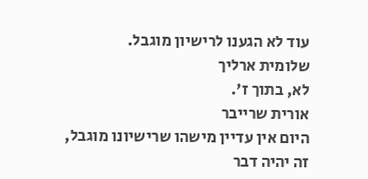עוד לא הגענו לרישיון מוגבל.
שלומית ארליך
לא, בתוך ז'.
אורית שרייבר
היום אין עדיין מישהו שרישיונו מוגבל, זה יהיה דבר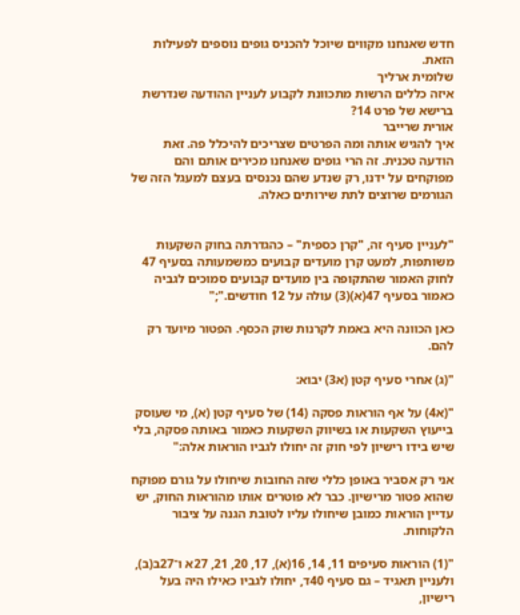חדש שאנחנו מקווים שיוכל להכניס גופים נוספים לפעילות הזאת.
שלומית ארליך
איזה כללים הרשות מתכוונת לקבוע לעניין ההודעה שנדרשת ברישא של פרט 14?
אורית שרייבר
איך להגיש אותה ומה הפרטים שצריכים להיכלל פה. זאת הודעה טכנית. זה הרי גופים שאנחנו מכירים אותם והם מפוקחים על ידנו, רק שנדע שהם נכנסים בעצם למעגל הזה של הגורמים שרוצים לתת שירותים כאלה.


"לעניין סעיף זה, "קרן כספית" – כהגדרתה בחוק השקעות משותפות, למעט קרן מועדים קבועים כמשמעותה בסעיף 47 לחוק האמור שהתקופה בין מועדים קבועים סמוכים לגביה כאמור בסעיף 47(א)(3) עולה על 12 חודשים.";"

כאן הכוונה היא באמת לקרנות שוק הכסף. הפטור מיועד רק להם.

"(ג) אחרי סעיף קטן (א3) יבוא:

"(א4) על אף הוראות פסקה (14) של סעיף קטן (א), מי שעוסק בייעוץ השקעות או בשיווק השקעות כאמור באותה פסקה, בלי שיש בידו רישיון לפי חוק זה יחולו לגביו הוראות אלה:"

אני רק אסביר באופן כללי שזה החובות שיחולו על גורם מפוקח שהוא פטור מרישיון. כבר לא פוטרים אותו מהוראות החוק, יש עדיין הוראות כמובן שיחולו עליו לטובת הגנה על ציבור הלקוחות.

"(1) הוראות סעיפים 11, 14, 16(א), 17, 20, 21, 27א ו־27ב(ב), ולעניין תאגיד – גם סעיף 40ד, יחולו לגביו כאילו היה בעל רישיון,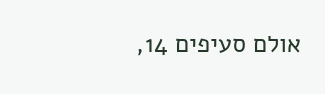אולם סעיפים 14,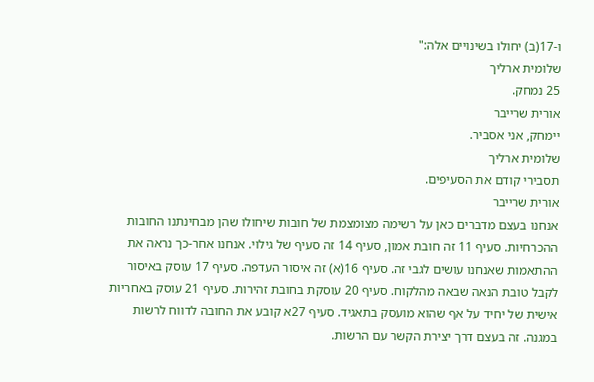ו-17(ב) יחולו בשינויים אלה:"
שלומית ארליך
25 נמחק.
אורית שרייבר
יימחק, אני אסביר.
שלומית ארליך
תסבירי קודם את הסעיפים.
אורית שרייבר
אנחנו בעצם מדברים כאן על רשימה מצומצמת של חובות שיחולו שהן מבחינתנו החובות ההכרחיות. סעיף 11 זה חובת אמון, סעיף 14 זה סעיף של גילוי. אנחנו אחר-כך נראה את ההתאמות שאנחנו עושים לגבי זה. סעיף 16(א) זה איסור העדפה. סעיף 17 עוסק באיסור לקבל טובת הנאה שבאה מהלקוח. סעיף 20 עוסקת בחובת זהירות. סעיף 21 עוסק באחריות אישית של יחיד על אף שהוא מועסק בתאגיד. סעיף 27א קובע את החובה לדווח לרשות במגנה. זה בעצם דרך יצירת הקשר עם הרשות.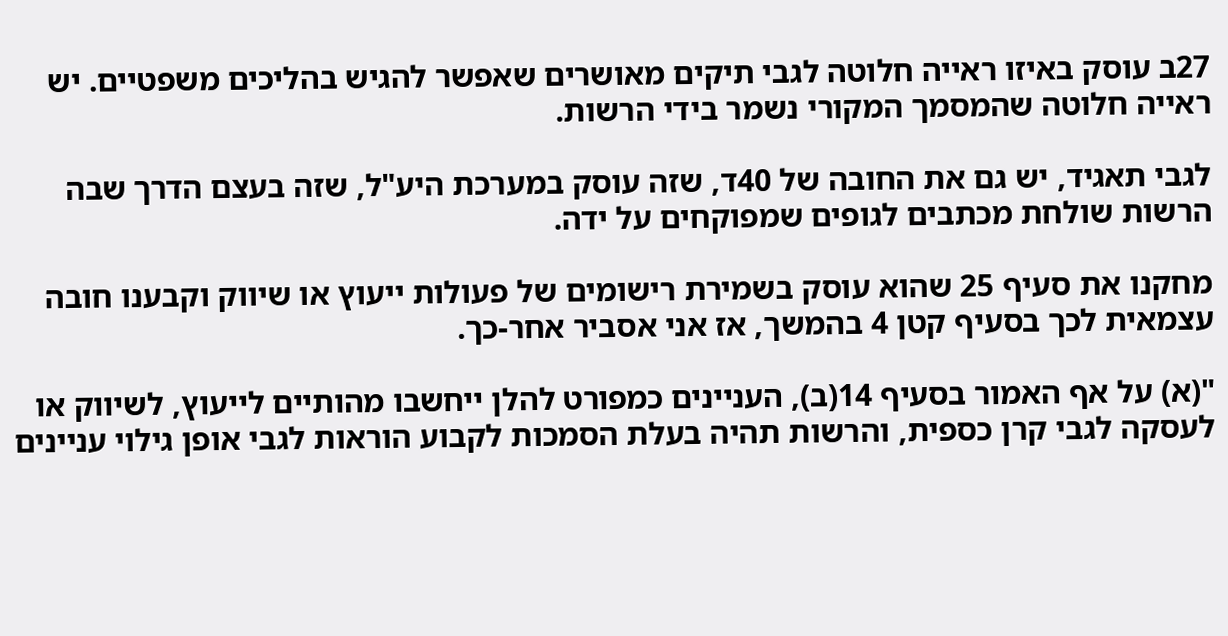27ב עוסק באיזו ראייה חלוטה לגבי תיקים מאושרים שאפשר להגיש בהליכים משפטיים. יש ראייה חלוטה שהמסמך המקורי נשמר בידי הרשות.

לגבי תאגיד, יש גם את החובה של 40ד, שזה עוסק במערכת היע"ל, שזה בעצם הדרך שבה הרשות שולחת מכתבים לגופים שמפוקחים על ידה.

מחקנו את סעיף 25 שהוא עוסק בשמירת רישומים של פעולות ייעוץ או שיווק וקבענו חובה עצמאית לכך בסעיף קטן 4 בהמשך, אז אני אסביר אחר-כך.

"(א) על אף האמור בסעיף 14(ב), העניינים כמפורט להלן ייחשבו מהותיים לייעוץ, לשיווק או לעסקה לגבי קרן כספית, והרשות תהיה בעלת הסמכות לקבוע הוראות לגבי אופן גילוי עניינים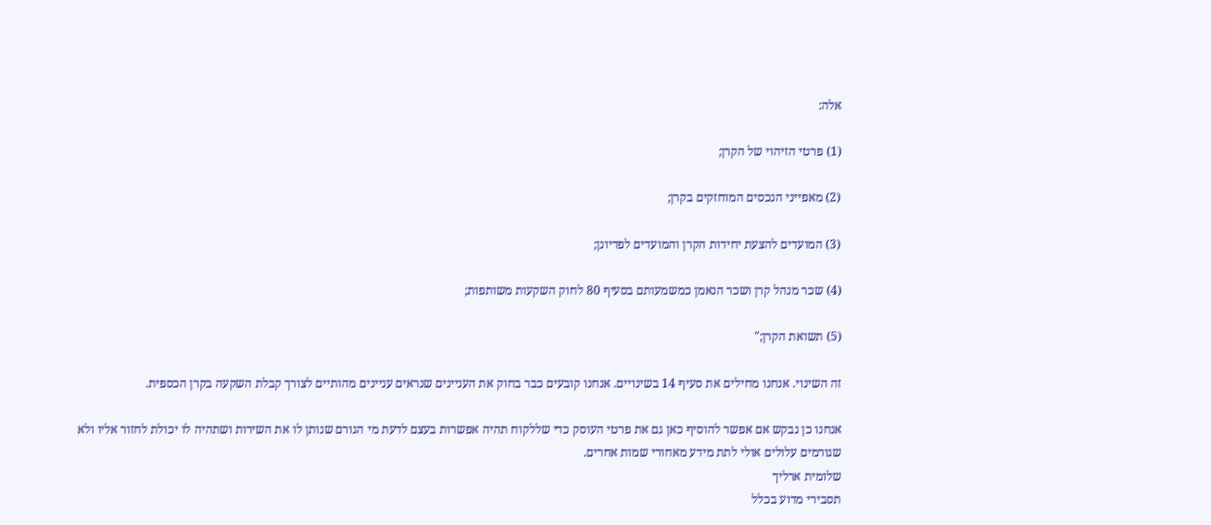אלה:

(1) פרטי הזיהוי של הקרן;

(2) מאפייני הנכסים המוחזקים בקרן;

(3) המועדים להצעת יחידות הקרן והמועדים לפדיונן;

(4) שכר מנהל קרן ושכר הנאמן כמשמעותם בסעיף 80 לחוק השקעות משותפות;

(5) תשואת הקרן;"

זה השינוי. אנחנו מחילים את סעיף 14 בשינויים. אנחנו קובעים כבר בחוק את העניינים שנראים עניינים מהותיים לצורך קבלת השקעה בקרן הכספית.

אנחנו כן נבקש אם אפשר להוסיף כאן גם את פרטי העוסק כדי שללקוח תהיה אפשרות בעצם לדעת מי הגורם שנותן לו את השירות ושתהיה לו יכולת לחזור אליו ולא שגורמים עלולים אולי לתת מידע מאחורי שמות אחרים.
שלומית ארליך
תסבירי מדוע בכלל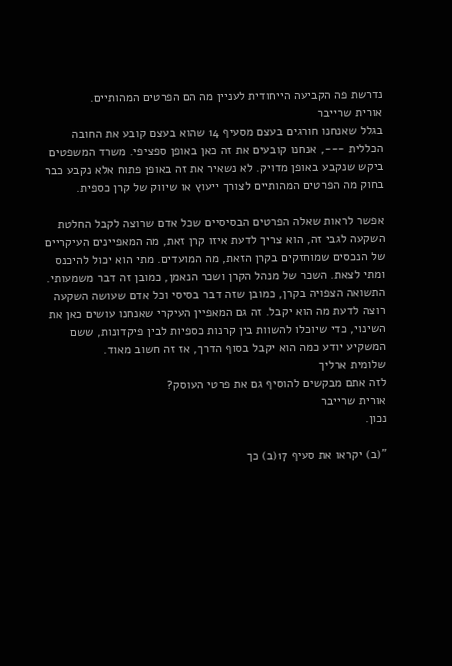נדרשת פה הקביעה הייחודית לעניין מה הם הפרטים המהותיים.
אורית שרייבר
בגלל שאנחנו חורגים בעצם מסעיף 14 שהוא בעצם קובע את החובה הכללית ---, אנחנו קובעים את זה כאן באופן ספציפי. משרד המשפטים ביקש שנקבע באופן מדויק. לא נשאיר את זה באופן פתוח אלא נקבע כבר בחוק מה הפרטים המהותיים לצורך ייעוץ או שיווק של קרן כספית.

אפשר לראות שאלה הפרטים הבסיסיים שכל אדם שרוצה לקבל החלטת השקעה לגבי זה, הוא צריך לדעת איזו קרן זאת, מה המאפיינים העיקריים של הנכסים שמוחזקים בקרן הזאת, מה המועדים. מתי הוא יכול להיכנס ומתי לצאת. השכר של מנהל הקרן ושכר הנאמן, כמובן זה דבר משמעותי. התשואה הצפויה בקרן, כמובן שזה דבר בסיסי וכל אדם שעושה השקעה רוצה לדעת מה הוא יקבל. זה גם המאפיין העיקרי שאנחנו עושים כאן את השינוי, כדי שיוכלו להשוות בין קרנות כספיות לבין פיקדונות, ששם המשקיע יודע כמה הוא יקבל בסוף הדרך, אז זה חשוב מאוד.
שלומית ארליך
לזה אתם מבקשים להוסיף גם את פרטי העוסק?
אורית שרייבר
נכון.

"(ב) יקראו את סעיף 17(ב) כך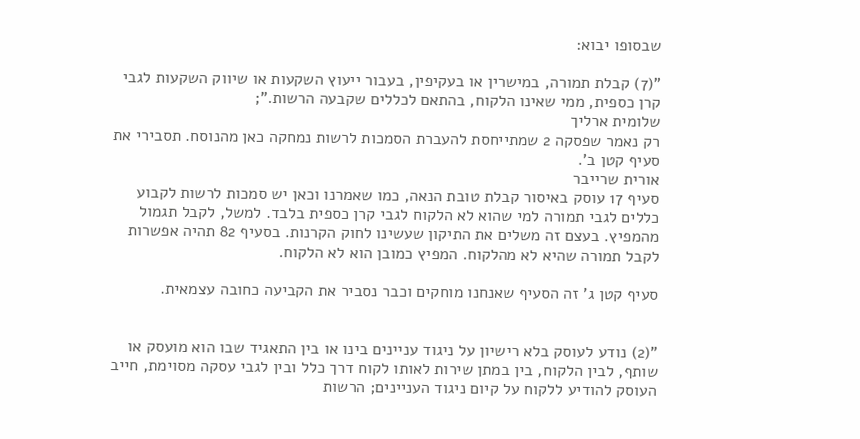שבסופו יבוא:

"(7) קבלת תמורה, במישרין או בעקיפין, בעבור ייעוץ השקעות או שיווק השקעות לגבי קרן כספית, ממי שאינו הלקוח, בהתאם לכללים שקבעה הרשות.";
שלומית ארליך
רק נאמר שפסקה 2 שמתייחסת להעברת הסמכות לרשות נמחקה כאן מהנוסח. תסבירי את סעיף קטן ב'.
אורית שרייבר
סעיף 17 עוסק באיסור קבלת טובת הנאה, כמו שאמרנו וכאן יש סמכות לרשות לקבוע כללים לגבי תמורה למי שהוא לא הלקוח לגבי קרן כספית בלבד. למשל, לקבל תגמול מהמפיץ. בעצם זה משלים את התיקון שעשינו לחוק הקרנות. בסעיף 82 תהיה אפשרות לקבל תמורה שהיא לא מהלקוח. המפיץ כמובן הוא לא הלקוח.

סעיף קטן ג' זה הסעיף שאנחנו מוחקים וכבר נסביר את הקביעה כחובה עצמאית.


"(2) נודע לעוסק בלא רישיון על ניגוד עניינים בינו או בין התאגיד שבו הוא מועסק או שותף, לבין הלקוח, בין במתן שירות לאותו לקוח דרך כלל ובין לגבי עסקה מסוימת, חייב העוסק להודיע ללקוח על קיום ניגוד העניינים; הרשות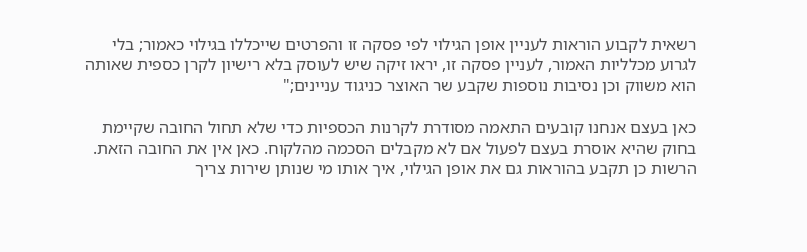רשאית לקבוע הוראות לעניין אופן הגילוי לפי פסקה זו והפרטים שייכללו בגילוי כאמור; בלי לגרוע מכלליות האמור, לעניין פסקה זו, יראו זיקה שיש לעוסק בלא רישיון לקרן כספית שאותה הוא משווק וכן נסיבות נוספות שקבע שר האוצר כניגוד עניינים;"

כאן בעצם אנחנו קובעים התאמה מסודרת לקרנות הכספיות כדי שלא תחול החובה שקיימת בחוק שהיא אוסרת בעצם לפעול אם לא מקבלים הסכמה מהלקוח. כאן אין את החובה הזאת. הרשות כן תקבע בהוראות גם את אופן הגילוי, איך אותו מי שנותן שירות צריך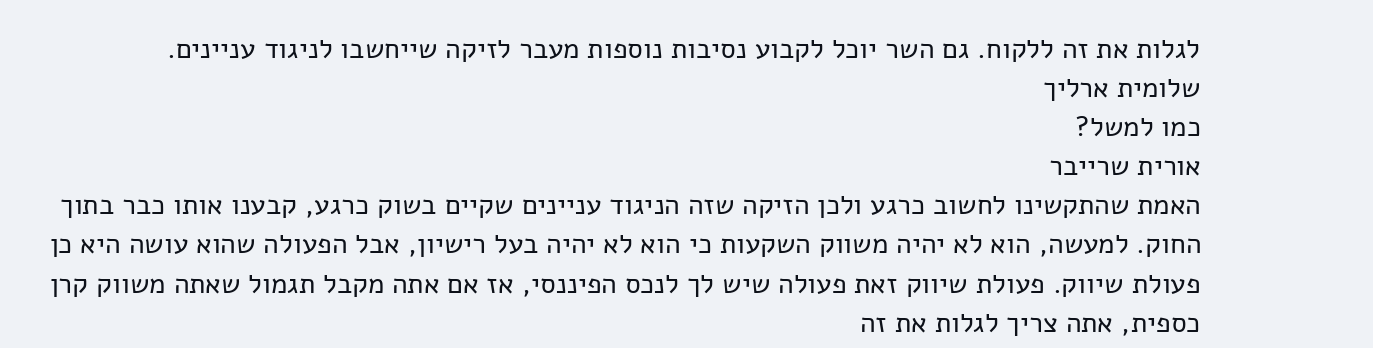לגלות את זה ללקוח. גם השר יוכל לקבוע נסיבות נוספות מעבר לזיקה שייחשבו לניגוד עניינים.
שלומית ארליך
כמו למשל?
אורית שרייבר
האמת שהתקשינו לחשוב כרגע ולכן הזיקה שזה הניגוד עניינים שקיים בשוק כרגע, קבענו אותו כבר בתוך החוק. למעשה, הוא לא יהיה משווק השקעות כי הוא לא יהיה בעל רישיון, אבל הפעולה שהוא עושה היא כן פעולת שיווק. פעולת שיווק זאת פעולה שיש לך לנכס הפיננסי, אז אם אתה מקבל תגמול שאתה משווק קרן כספית, אתה צריך לגלות את זה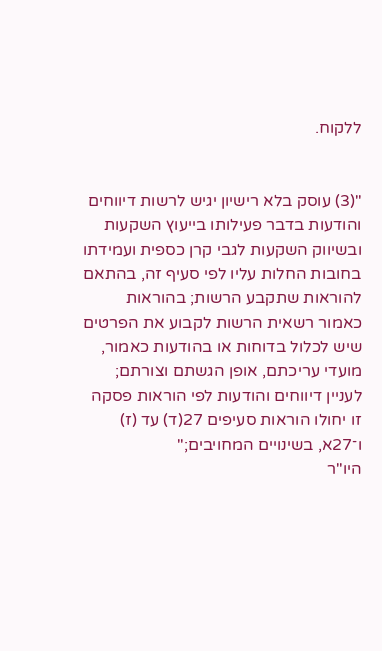ללקוח.


"(3) עוסק בלא רישיון יגיש לרשות דיווחים והודעות בדבר פעילותו בייעוץ השקעות ובשיווק השקעות לגבי קרן כספית ועמידתו בחובות החלות עליו לפי סעיף זה, בהתאם להוראות שתקבע הרשות; בהוראות כאמור רשאית הרשות לקבוע את הפרטים שיש לכלול בדוחות או בהודעות כאמור, מועדי עריכתם, אופן הגשתם וצורתם; לעניין דיווחים והודעות לפי הוראות פסקה זו יחולו הוראות סעיפים 27(ד) עד (ז) ו־27א, בשינויים המחויבים;"
היו"ר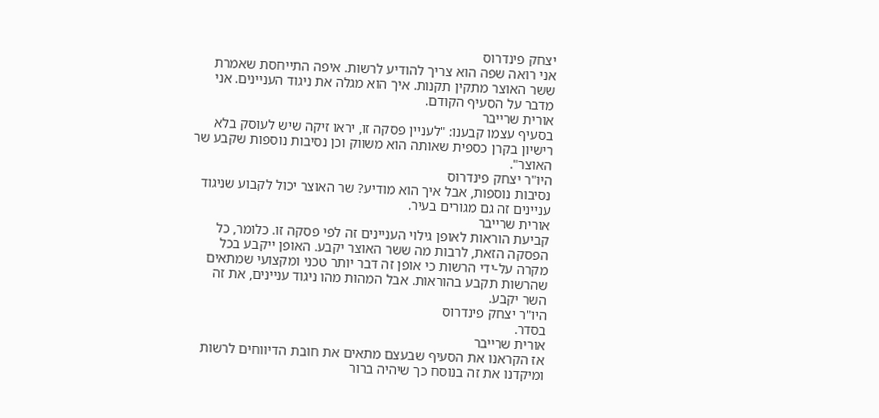יצחק פינדרוס
אני רואה שפה הוא צריך להודיע לרשות. איפה התייחסת שאמרת ששר האוצר מתקין תקנות. איך הוא מגלה את ניגוד העניינים. אני מדבר על הסעיף הקודם.
אורית שרייבר
בסעיף עצמו קבענו: "לעניין פסקה זו, יראו זיקה שיש לעוסק בלא רישיון בקרן כספית שאותה הוא משווק וכן נסיבות נוספות שקבע שר האוצר".
היו"ר יצחק פינדרוס
נסיבות נוספות, אבל איך הוא מודיע? שר האוצר יכול לקבוע שניגוד עניינים זה גם מגורים בעיר.
אורית שרייבר
קביעת הוראות לאופן גילוי העניינים זה לפי פסקה זו. כלומר, כל הפסקה הזאת, לרבות מה ששר האוצר יקבע. האופן ייקבע בכל מקרה על-ידי הרשות כי אופן זה דבר יותר טכני ומקצועי שמתאים שהרשות תקבע בהוראות. אבל המהות מהו ניגוד עניינים, את זה השר יקבע.
היו"ר יצחק פינדרוס
בסדר.
אורית שרייבר
אז הקראנו את הסעיף שבעצם מתאים את חובת הדיווחים לרשות ומיקדנו את זה בנוסח כך שיהיה ברור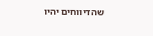שהדיווחים יהיו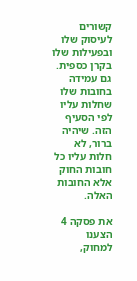קשורים לעיסוק שלו ובפעילות שלו בקרן כספית. גם עמידה בחובות שלו שחלות עליו לפי הסעיף הזה. שיהיה ברור, לא חלות עליו כל חובות החוק אלא החובות האלה.

את פסקה 4 הצענו למחוק,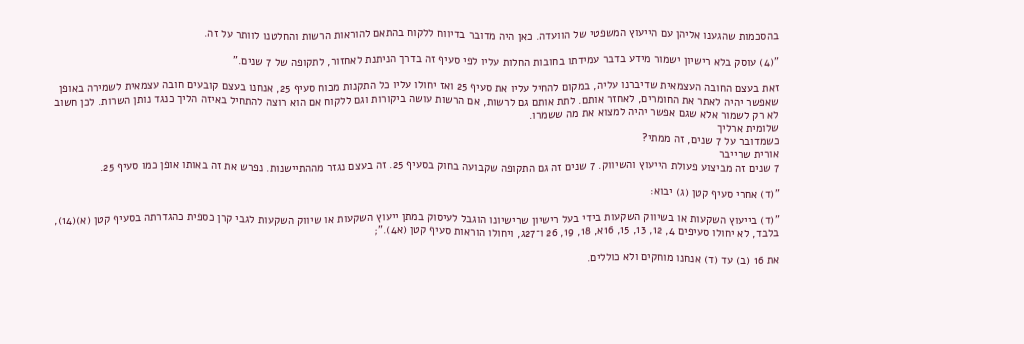בהסכמות שהגענו אליהן עם הייעוץ המשפטי של הוועדה. כאן היה מדובר בדיווח ללקוח בהתאם להוראות הרשות והחלטנו לוותר על זה.

"(4) עוסק בלא רישיון ישמור מידע בדבר עמידתו בחובות החלות עליו לפי סעיף זה בדרך הניתנת לאחזור, לתקופה של 7 שנים."

זאת בעצם החובה העצמאית שדיברנו עליה, במקום להחיל עליו את סעיף 25 ואז יחולו עליו כל התקנות מכוח סעיף 25, אנחנו בעצם קובעים חובה עצמאית לשמירה באופן שאפשר יהיה לאתר את החומרים, לאחזר אותם. לתת אותם גם לרשות, אם הרשות עושה ביקורות וגם ללקוח אם הוא רוצה להתחיל באיזה הליך כנגד נותן השרות. לכן חשוב לא רק לשמור אלא שגם אפשר יהיה למצוא את מה ששמרו.
שלומית ארליך
כשמדובר על 7 שנים, זה ממתי?
אורית שרייבר
7 שנים זה מביצוע פעולת הייעוץ והשיווק. 7 שנים זה גם התקופה שקבועה בחוק בסעיף 25. זה בעצם נגזר מההתיישנות. נפרש את זה באותו אופן כמו סעיף 25.

"(ד) אחרי סעיף קטן (ג) יבוא:

"(ד) בייעוץ השקעות או בשיווק השקעות בידי בעל רישיון שרישיונו הוגבל לעיסוק במתן ייעוץ השקעות או שיווק השקעות לגבי קרן כספית כהגדרתה בסעיף קטן (א)(14), בלבד, לא יחולו סעיפים 4, 12, 13, 15, 16א, 18, 19, 26 ו־27ג, ויחולו הוראות סעיף קטן (א4).";

את 16 (ב) עד (ד) אנחנו מוחקים ולא כוללים.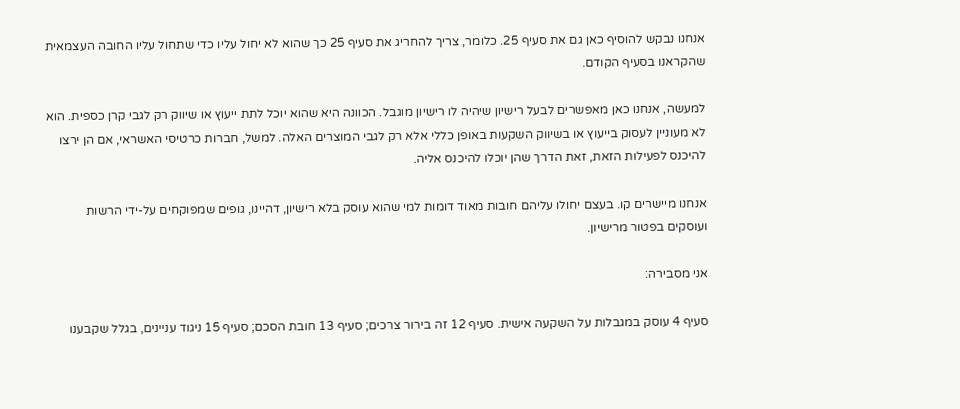אנחנו נבקש להוסיף כאן גם את סעיף 25. כלומר, צריך להחריג את סעיף 25 כך שהוא לא יחול עליו כדי שתחול עליו החובה העצמאית שהקראנו בסעיף הקודם.

למעשה, אנחנו כאן מאפשרים לבעל רישיון שיהיה לו רישיון מוגבל. הכוונה היא שהוא יוכל לתת ייעוץ או שיווק רק לגבי קרן כספית. הוא לא מעוניין לעסוק בייעוץ או בשיווק השקעות באופן כללי אלא רק לגבי המוצרים האלה. למשל, חברות כרטיסי האשראי, אם הן ירצו להיכנס לפעילות הזאת, זאת הדרך שהן יוכלו להיכנס אליה.

אנחנו מיישרים קו. בעצם יחולו עליהם חובות מאוד דומות למי שהוא עוסק בלא רישיון, דהיינו, גופים שמפוקחים על-ידי הרשות ועוסקים בפטור מרישיון.

אני מסבירה:

סעיף 4 עוסק במגבלות על השקעה אישית. סעיף 12 זה בירור צרכים; סעיף 13 חובת הסכם; סעיף 15 ניגוד עניינים, בגלל שקבענו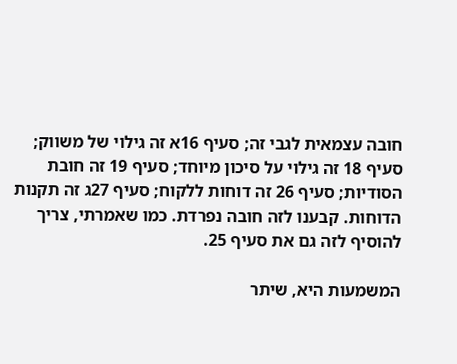חובה עצמאית לגבי זה; סעיף 16א זה גילוי של משווק; סעיף 18 זה גילוי על סיכון מיוחד; סעיף 19 זה חובת הסודיות; סעיף 26 זה דוחות ללקוח; סעיף 27ג זה תקנות הדוחות. קבענו לזה חובה נפרדת. כמו שאמרתי, צריך להוסיף לזה גם את סעיף 25.

המשמעות היא, שיתר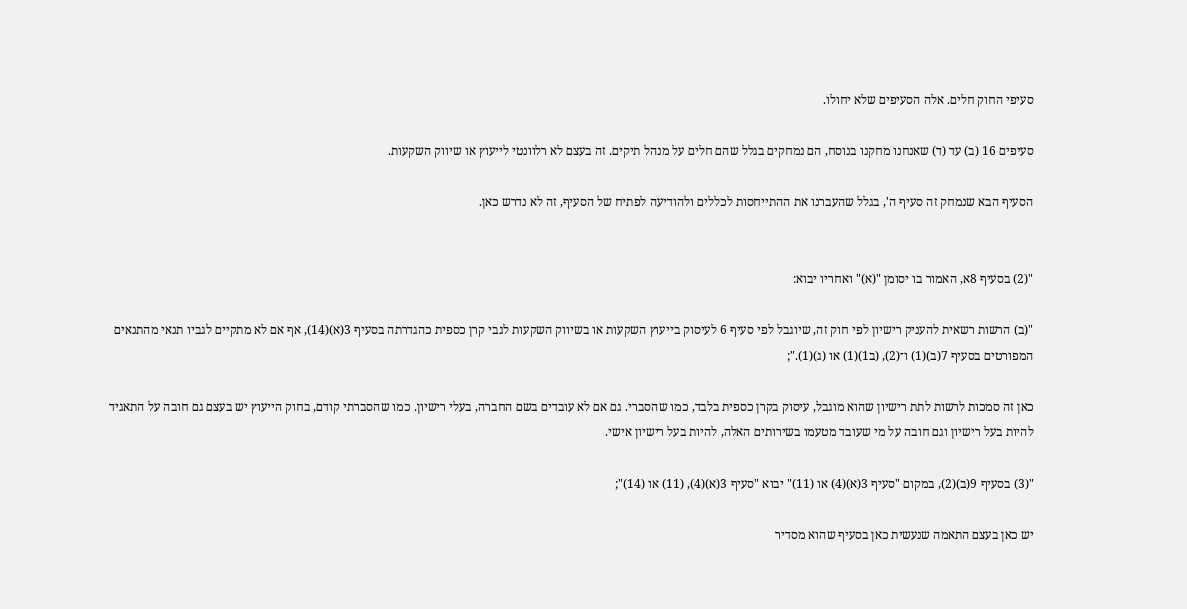סעיפי החוק חלים. אלה הסעיפים שלא יחולו.

סעיפים 16 (ב) עד (ד) שאנחנו מחקנו בנוסח, הם נמחקים בגלל שהם חלים על מנהל תיקים. זה בעצם לא רלוונטי לייעוץ או שיווק השקעות.

הסעיף הבא שנמחק זה סעיף ה', בגלל שהעברנו את ההתייחסות לכללים ולהודיעה לפתיח של הסעיף, זה לא נדרש כאן.


"(2) בסעיף 8א, האמור בו יסומן "(א)" ואחריו יבוא:

"(ב) הרשות רשאית להעניק רישיון לפי חוק זה, שיוגבל לפי סעיף 6 לעיסוק בייעוץ השקעות או בשיווק השקעות לגבי קרן כספית כהגדרתה בסעיף 3(א)(14), אף אם לא מתקיים לגביו תנאי מהתנאים המפורטים בסעיף 7(ב)(1) ו־(2), (ב1)(1) או (ג)(1).";

כאן זה סמכות לרשות לתת רישיון שהוא מוגבל, עיסוק בקרן כספית בלבד, כמו שהסברי. גם אם לא עובדים בשם החברה, בעלי רישיון. כמו שהסברתי קודם, בחוק הייעוץ יש בעצם גם חובה על התאגיד להיות בעל רישיון וגם חובה על מי שעובד מטעמו בשירותים האלה, להיות בעל רישיון אישי.

"(3) בסעיף 9(ב)(2), במקום "סעיף 3(א)(4) או (11)" יבוא "סעיף 3(א)(4), (11) או (14)";

יש כאן בעצם התאמה שנעשית כאן בסעיף שהוא מסדיר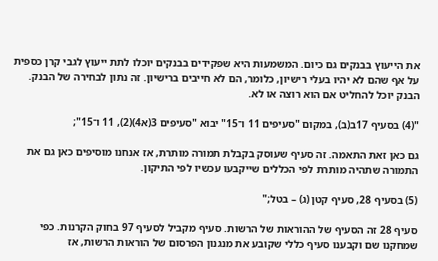את הייעוץ בבנקים גם כיום. המשמעות היא שפקידים בבנקים יוכלו לתת ייעוץ לגבי קרן כספית על אף שהם לא יהיו בעלי רישיון, כלומר, הם לא חייבים ברישיון. זה נתון לבחירה של הבנק. הבנק יוכל להחליט אם הוא רוצה או לא.

"(4) בסעיף 17ב(ב), במקום "סעיפים 11 ו־15" יבוא "סעיפים 3(א4)(2), 11 ו־15";

גם כאן זאת התאמה. זה סעיף שעוסק בקבלת תמורה מותרת, אז אנחנו מוסיפים כאן גם את התמורה שתהיה מותרת לפי הכללים שייקבעו עכשיו לפי התיקון.

(5) בסעיף 28, סעיף קטן (ג) – בטל;"

סעיף 28 זה הסעיף של ההוראות של הרשות. סעיף מקביל לסעיף 97 בחוק הקרנות. כפי שמחקנו שם וקבענו סעיף כללי שקובע את מנגנון הפרסום של הוראות הרשות, אז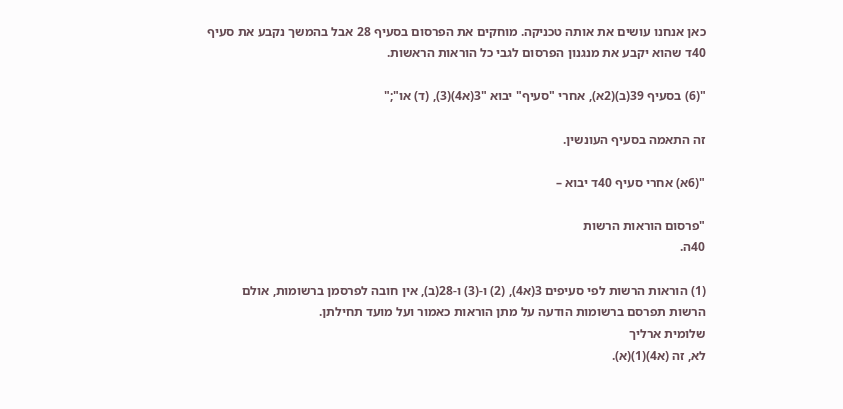כאן אנחנו עושים את אותה טכניקה. מוחקים את הפרסום בסעיף 28 אבל בהמשך נקבע את סעיף 40ד שהוא יקבע את מנגנון הפרסום לגבי כל הוראות הראשות.

"(6) בסעיף 39(ב)(2א), אחרי "סעיף" יבוא "3(א4)(3), (ד) או";"

זה התאמה בסעיף העונשין.

"(6א) אחרי סעיף 40ד יבוא –

"פרסום הוראות הרשות
40ה.

(1) הוראות הרשות לפי סעיפים 3(א4), (2) ו-(3) ו-28(ב), אין חובה לפרסמן ברשומות, אולם הרשות תפרסם ברשומות הודעה על מתן הוראות כאמור ועל מועד תחילתן.
שלומית ארליך
לא, זה (א4)(1)(א).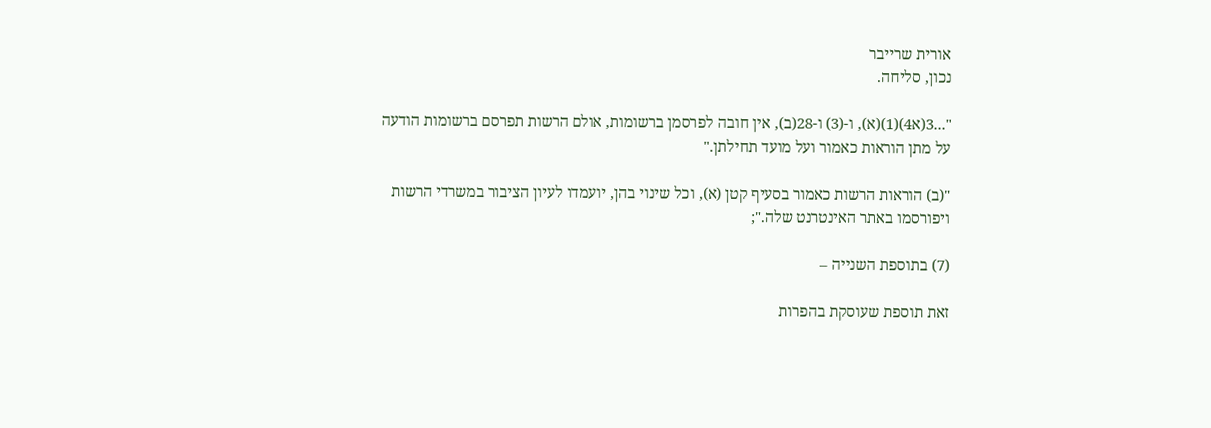אורית שרייבר
נכון, סליחה.

"...3(א4)(1)(א), ו-(3) ו-28(ב), אין חובה לפרסמן ברשומות, אולם הרשות תפרסם ברשומות הודעה על מתן הוראות כאמור ועל מועד תחילתן."

"(ב) הוראות הרשות כאמור בסעיף קטן (א), וכל שינוי בהן, יועמדו לעיון הציבור במשרדי הרשות ויפורסמו באתר האינטרנט שלה.";

(7) בתוספת השנייה –

זאת תוספת שעוסקת בהפרות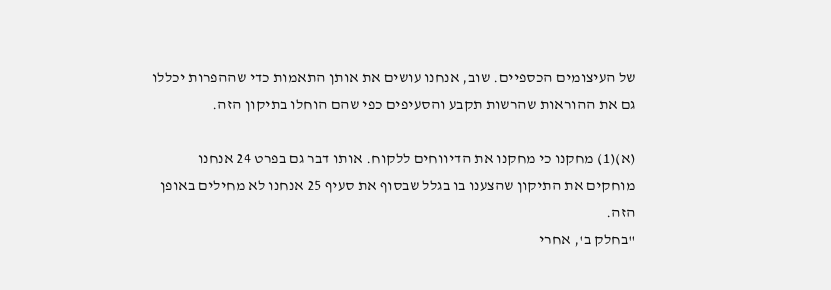של העיצומים הכספיים. שוב, אנחנו עושים את אותן התאמות כדי שההפרות יכללו גם את ההוראות שהרשות תקבע והסעיפים כפי שהם הוחלו בתיקון הזה.

(א)(1) מחקנו כי מחקנו את הדיווחים ללקוח. אותו דבר גם בפרט 24 אנחנו מוחקים את התיקון שהצענו בו בגלל שבסוף את סעיף 25 אנחנו לא מחילים באופן הזה.
"בחלק ב', אחרי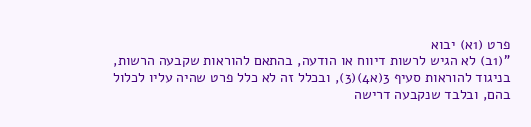פרט (1א) יבוא
"(1ב) לא הגיש לרשות דיווח או הודעה, בהתאם להוראות שקבעה הרשות, בניגוד להוראות סעיף 3(א4)(3), ובכלל זה לא כלל פרט שהיה עליו לכלול בהם, ובלבד שנקבעה דרישה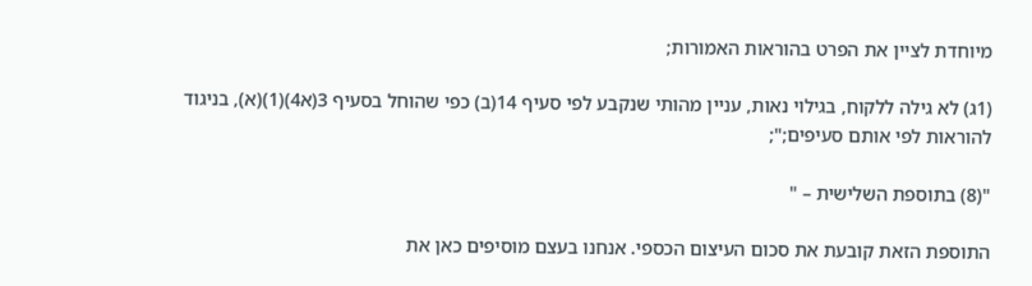מיוחדת לציין את הפרט בהוראות האמורות;

(1ג) לא גילה ללקוח, בגילוי נאות, עניין מהותי שנקבע לפי סעיף 14(ב) כפי שהוחל בסעיף 3(א4)(1)(א), בניגוד להוראות לפי אותם סעיפים;";

"(8) בתוספת השלישית – "

התוספת הזאת קובעת את סכום העיצום הכספי. אנחנו בעצם מוסיפים כאן את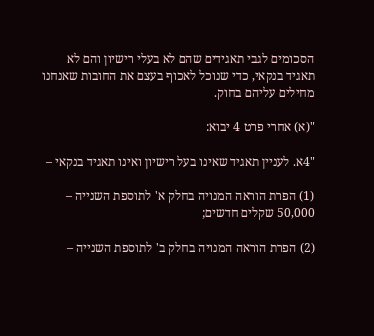הסכומים לגבי תאגידים שהם לא בעלי רישיון והם לא תאגיד בנקאי, כדי שנוכל לאכוף בעצם את החובות שאנחנו מחילים עליהם בחוק.

"(א) אחרי פרט 4 יבוא:

"4א. לעניין תאגיד שאינו בעל רישיון ואינו תאגיד בנקאי –

(1) הפרת הוראה המנויה בחלק א' לתוספת השנייה – 50,000 שקלים חדשים;

(2) הפרת הוראה המנויה בחלק ב' לתוספת השנייה –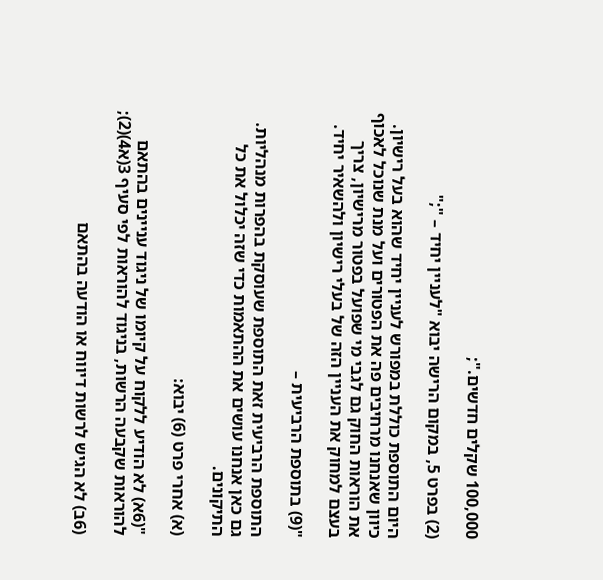100,000 שקלים חדשים.";

(2) בפרט 5, במקום הרישה יבוא "לעניין יחיד – ";"

היום התוספת כוללת במפורש לעניין יחיד שהוא בעל רישיון. כיוון שאנחנו מרחיבים פה את הפטורים ועל מנת שנוכל לאכוף את הוראות החוק גם לגבי מי שפועל בפטור מרישיון, צריך בעצם למחוק את העניין הזה של בעלי רישיון ולהשאיר יחיד.

"(9) בתוספת הרביעית –

התוספת הרביעית זאת התוספת שעוסקת בהפרות מנהליות. גם כאן אנחנו עושים את ההתאמות כדי שזה יכלול את כל התיקונים.

(א) אחרי פרט (6) יבוא:

"(6א) לא הודיע ללקוח על קיומו של ניגוד עניינים בהתאם להוראות שקבעה הרשות, בניגוד להוראות לפי סעיף 3(א4)(2);

(6ב) לא הגיש לרשות דיווח או הודעה בהתאם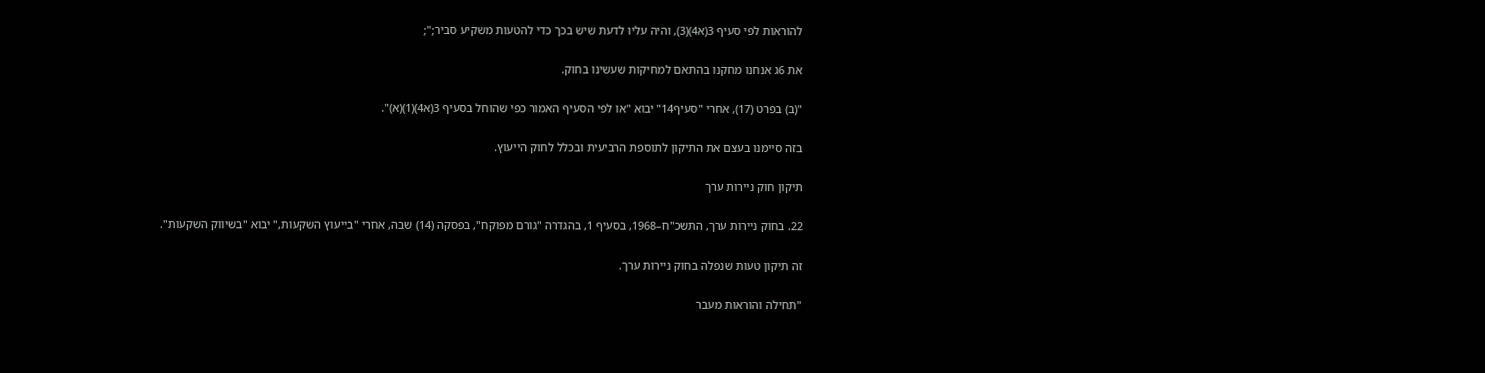להוראות לפי סעיף 3(א4)(3), והיה עליו לדעת שיש בכך כדי להטעות משקיע סביר;";

את 6ג אנחנו מחקנו בהתאם למחיקות שעשינו בחוק.

"(ב) בפרט (17), אחרי "סעיף14" יבוא "או לפי הסעיף האמור כפי שהוחל בסעיף 3(א4)(1)(א)".

בזה סיימנו בעצם את התיקון לתוספת הרביעית ובכלל לחוק הייעוץ.

תיקון חוק ניירות ערך

22. בחוק ניירות ערך, התשכ"ח–1968, בסעיף 1, בהגדרה "גורם מפוקח", בפסקה (14) שבה, אחרי "בייעוץ השקעות," יבוא "בשיווק השקעות".

זה תיקון טעות שנפלה בחוק ניירות ערך.

"תחילה והוראות מעבר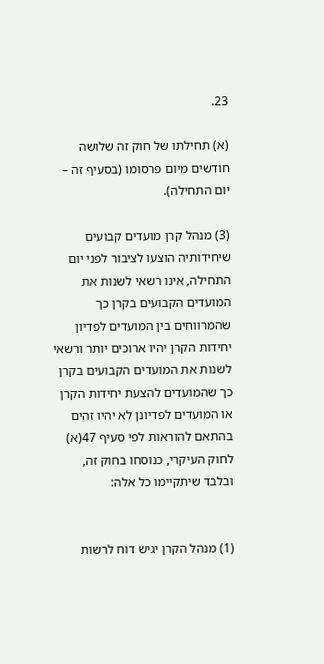23.

(א) תחילתו של חוק זה שלושה חודשים מיום פרסומו (בסעיף זה – יום התחילה).

(3) מנהל קרן מועדים קבועים שיחידותיה הוצעו לציבור לפני יום התחילה, אינו רשאי לשנות את המועדים הקבועים בקרן כך שהמרווחים בין המועדים לפדיון יחידות הקרן יהיו ארוכים יותר ורשאי לשנות את המועדים הקבועים בקרן כך שהמועדים להצעת יחידות הקרן או המועדים לפדיונן לא יהיו זהים בהתאם להוראות לפי סעיף 47(א) לחוק העיקרי, כנוסחו בחוק זה, ובלבד שיתקיימו כל אלה:


(1) מנהל הקרן יגיש דוח לרשות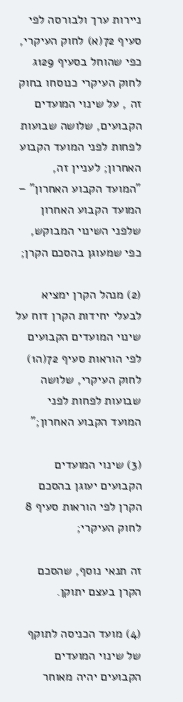ניירות ערך ולבורסה לפי סעיף 72(א) לחוק העיקרי, כפי שהוחל בסעיף 129ג לחוק העיקרי כנוסחו בחוק זה , על שינוי המועדים הקבועים, שלושה שבועות לפחות לפני המועד הקבוע האחרון; לעניין זה, "המועד הקבוע האחרון" – המועד הקבוע האחרון שלפני השינוי המבוקש, כפי שמעוגן בהסכם הקרן;

(2) מנהל הקרן ימציא לבעלי יחידות הקרן דוח על שינוי המועדים הקבועים לפי הוראות סעיף 72(ה1) לחוק העיקרי, שלושה שבועות לפחות לפני המועד הקבוע האחרון;"

(3) שינוי המועדים הקבועים יעוגן בהסכם הקרן לפי הוראות סעיף 8 לחוק העיקרי;

זה תנאי נוסף, שהסכם הקרן בעצם יתוקן.

(4) מועד הכניסה לתוקף של שינוי המועדים הקבועים יהיה מאוחר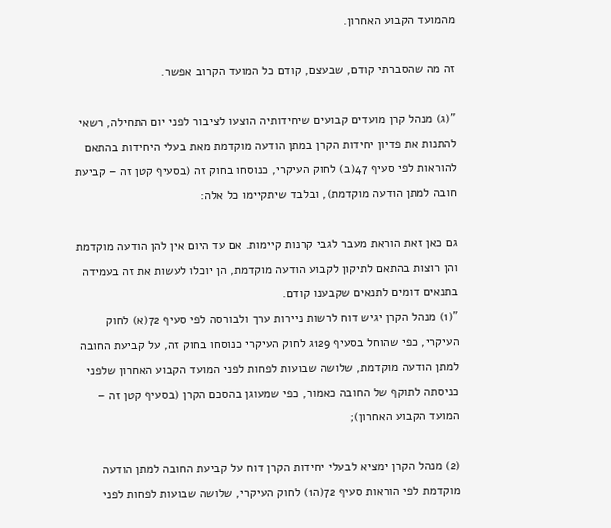מהמועד הקבוע האחרון.

זה מה שהסברתי קודם, שבעצם, קודם כל המועד הקרוב אפשר.

"(ג) מנהל קרן מועדים קבועים שיחידותיה הוצעו לציבור לפני יום התחילה, רשאי להתנות את פדיון יחידות הקרן במתן הודעה מוקדמת מאת בעלי היחידות בהתאם להוראות לפי סעיף 47(ב) לחוק העיקרי, כנוסחו בחוק זה (בסעיף קטן זה – קביעת חובה למתן הודעה מוקדמת), ובלבד שיתקיימו כל אלה:

גם כאן זאת הוראת מעבר לגבי קרנות קיימות. אם עד היום אין להן הודעה מוקדמת והן רוצות בהתאם לתיקון לקבוע הודעה מוקדמת, הן יוכלו לעשות את זה בעמידה בתנאים דומים לתנאים שקבענו קודם.
"(1) מנהל הקרן יגיש דוח לרשות ניירות ערך ולבורסה לפי סעיף 72(א) לחוק העיקרי, כפי שהוחל בסעיף 129ג לחוק העיקרי כנוסחו בחוק זה, על קביעת החובה למתן הודעה מוקדמת, שלושה שבועות לפחות לפני המועד הקבוע האחרון שלפני כניסתה לתוקף של החובה כאמור, כפי שמעוגן בהסכם הקרן (בסעיף קטן זה – המועד הקבוע האחרון);

(2) מנהל הקרן ימציא לבעלי יחידות הקרן דוח על קביעת החובה למתן הודעה מוקדמת לפי הוראות סעיף 72(ה1) לחוק העיקרי, שלושה שבועות לפחות לפני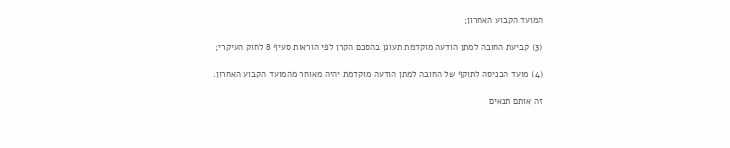המועד הקבוע האחרון;

(3) קביעת החובה למתן הודעה מוקדמת תעוגן בהסכם הקרן לפי הוראות סעיף 8 לחוק העיקרי;

(4) מועד הכניסה לתוקף של החובה למתן הודעה מוקדמת יהיה מאוחר מהמועד הקבוע האחרון.

זה אותם תנאים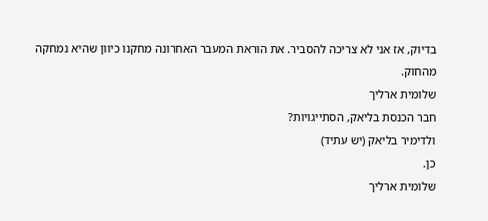בדיוק, אז אני לא צריכה להסביר. את הוראת המעבר האחרונה מחקנו כיוון שהיא נמחקה מהחוק.
שלומית ארליך
חבר הכנסת בליאק, הסתייגויות?
ולדימיר בליאק (יש עתיד)
כן.
שלומית ארליך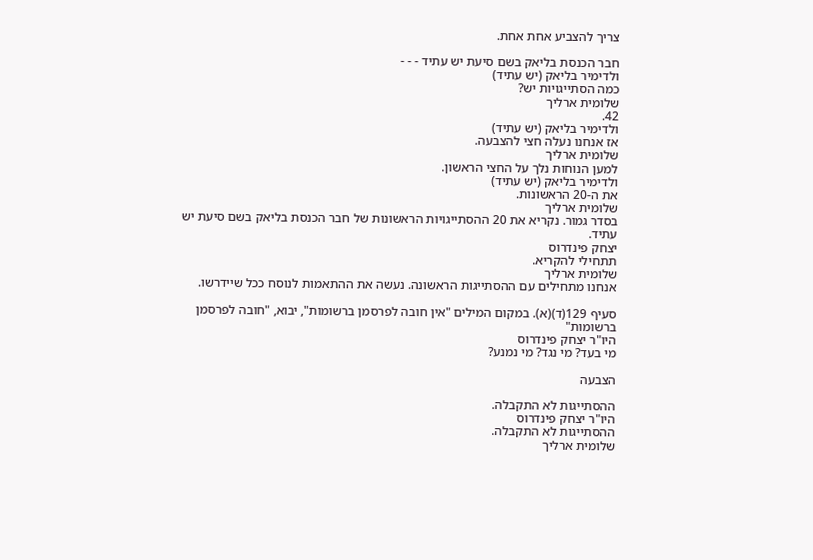צריך להצביע אחת אחת.

חבר הכנסת בליאק בשם סיעת יש עתיד - - -
ולדימיר בליאק (יש עתיד)
כמה הסתייגויות יש?
שלומית ארליך
42.
ולדימיר בליאק (יש עתיד)
אז אנחנו נעלה חצי להצבעה.
שלומית ארליך
למען הנוחות נלך על החצי הראשון.
ולדימיר בליאק (יש עתיד)
את ה-20 הראשונות.
שלומית ארליך
בסדר גמור. נקריא את 20 ההסתייגויות הראשונות של חבר הכנסת בליאק בשם סיעת יש עתיד.
יצחק פינדרוס
תתחילי להקריא.
שלומית ארליך
אנחנו מתחילים עם ההסתייגות הראשונה. נעשה את ההתאמות לנוסח ככל שיידרשו.

סעיף 129(ד)(א). במקום המילים "אין חובה לפרסמן ברשומות", יבוא, "חובה לפרסמן ברשומות"
היו"ר יצחק פינדרוס
מי בעד? מי נגד? מי נמנע?

הצבעה

ההסתייגות לא התקבלה.
היו"ר יצחק פינדרוס
ההסתייגות לא התקבלה.
שלומית ארליך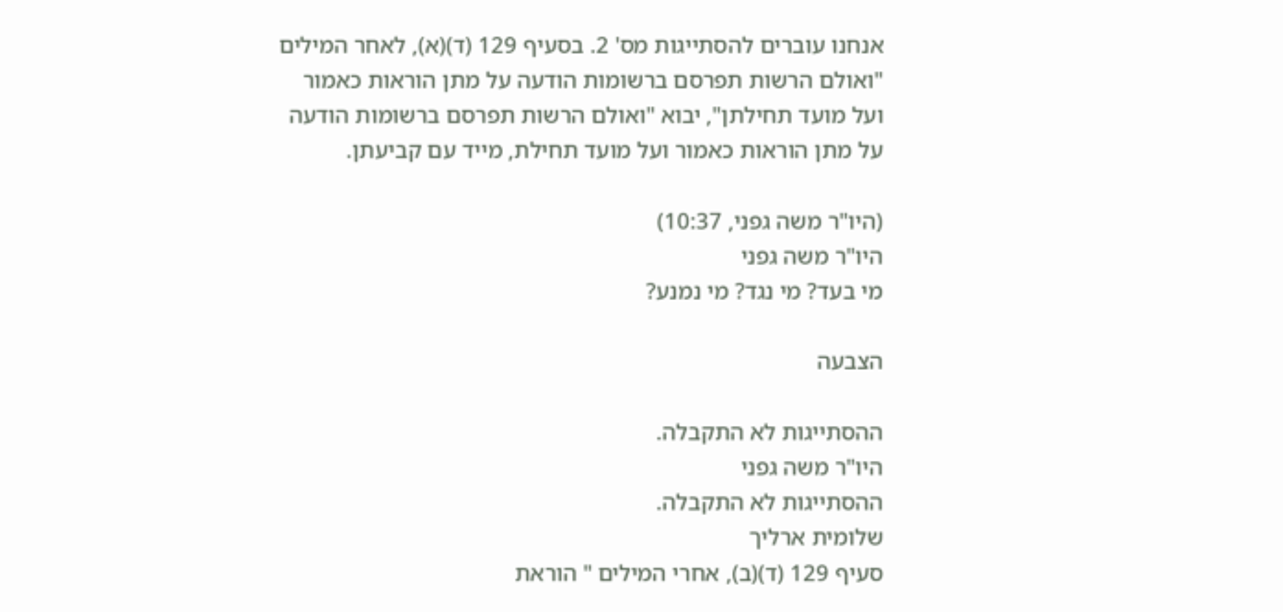אנחנו עוברים להסתייגות מס' 2. בסעיף 129 (ד)(א), לאחר המילים "ואולם הרשות תפרסם ברשומות הודעה על מתן הוראות כאמור ועל מועד תחילתן", יבוא "ואולם הרשות תפרסם ברשומות הודעה על מתן הוראות כאמור ועל מועד תחילת, מייד עם קביעתן.

(היו"ר משה גפני, 10:37)
היו"ר משה גפני
מי בעד? מי נגד? מי נמנע?

הצבעה

ההסתייגות לא התקבלה.
היו"ר משה גפני
ההסתייגות לא התקבלה.
שלומית ארליך
סעיף 129 (ד)(ב), אחרי המילים " הוראת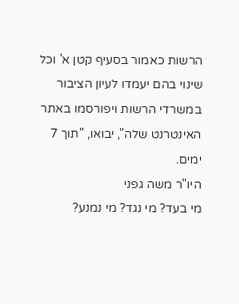הרשות כאמור בסעיף קטן א' וכל שינוי בהם יעמדו לעיון הציבור במשרדי הרשות ויפורסמו באתר האינטרנט שלה", יבואו, "תוך 7 ימים.
היו"ר משה גפני
מי בעד? מי נגד? מי נמנע?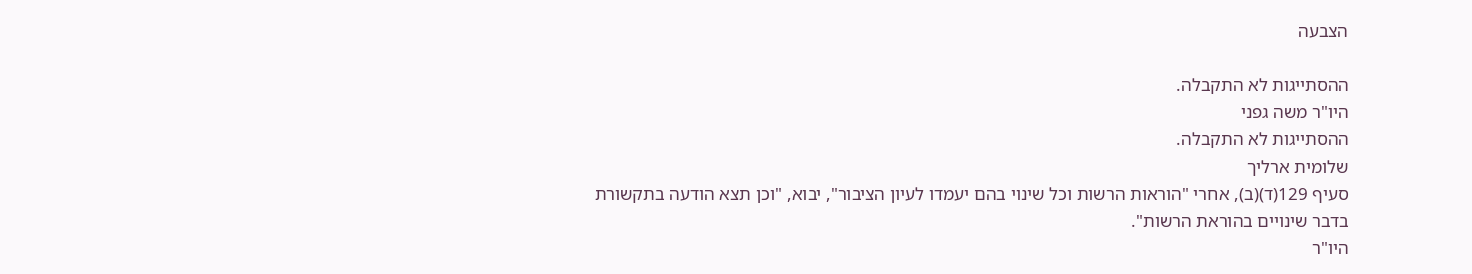הצבעה

ההסתייגות לא התקבלה.
היו"ר משה גפני
ההסתייגות לא התקבלה.
שלומית ארליך
סעיף 129(ד)(ב), אחרי "הוראות הרשות וכל שינוי בהם יעמדו לעיון הציבור", יבוא, "וכן תצא הודעה בתקשורת בדבר שינויים בהוראת הרשות".
היו"ר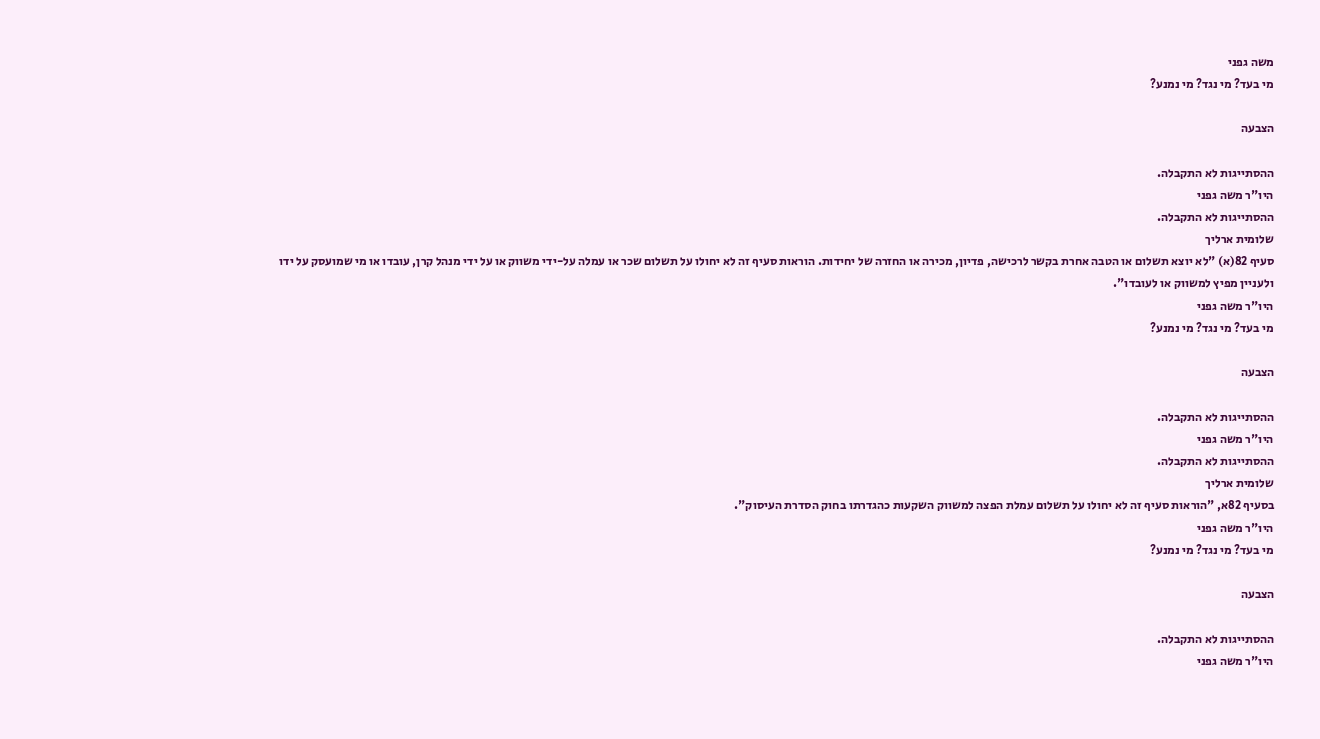משה גפני
מי בעד? מי נגד? מי נמנע?

הצבעה

ההסתייגות לא התקבלה.
היו"ר משה גפני
ההסתייגות לא התקבלה.
שלומית ארליך
סעיף 82(א) "לא יוצא תשלום או הטבה אחרת בקשר לרכישה, פדיון, מכירה או החזרה של יחידות. הוראות סעיף זה לא יחולו על תשלום שכר או עמלה על-ידי משווק או על ידי מנהל קרן, עובדו או מי שמועסק על ידו ולעניין מפיץ למשווק או לעובדו".
היו"ר משה גפני
מי בעד? מי נגד? מי נמנע?

הצבעה

ההסתייגות לא התקבלה.
היו"ר משה גפני
ההסתייגות לא התקבלה.
שלומית ארליך
בסעיף 82א, "הוראות סעיף זה לא יחולו על תשלום עמלת הפצה למשווק השקעות כהגדרתו בחוק הסדרת העיסוק".
היו"ר משה גפני
מי בעד? מי נגד? מי נמנע?

הצבעה

ההסתייגות לא התקבלה.
היו"ר משה גפני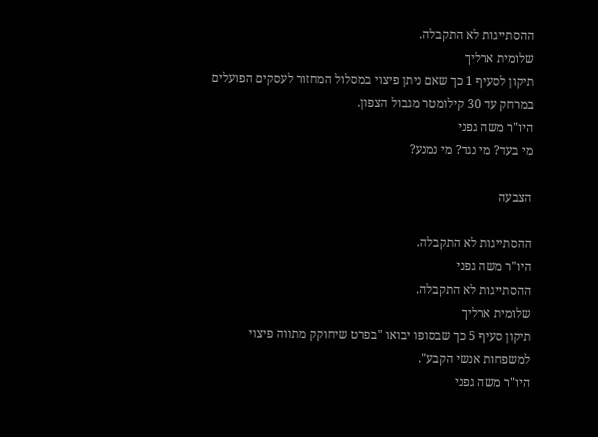ההסתייגות לא התקבלה.
שלומית ארליך
תיקון לסעיף 1 כך שאם ניתן פיצוי במסלול המחזור לעסקים הפועלים במרחק עד 30 קילומטר מגבול הצפון.
היו"ר משה גפני
מי בעד? מי נגד? מי נמנע?

הצבעה

ההסתייגות לא התקבלה.
היו"ר משה גפני
ההסתייגות לא התקבלה.
שלומית ארליך
תיקון סעיף 5 כך שבסופו יבואו "בפרט שיחוקק מתווה פיצוי למשפחות אנשי הקבע".
היו"ר משה גפני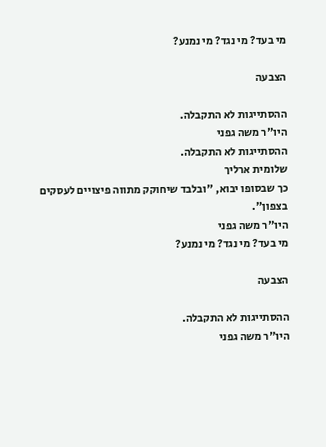מי בעד? מי נגד? מי נמנע?

הצבעה

ההסתייגות לא התקבלה.
היו"ר משה גפני
ההסתייגות לא התקבלה.
שלומית ארליך
כך שבסופו יבוא, "ובלבד שיחוקק מתווה פיצויים לעסקים בצפון".
היו"ר משה גפני
מי בעד? מי נגד? מי נמנע?

הצבעה

ההסתייגות לא התקבלה.
היו"ר משה גפני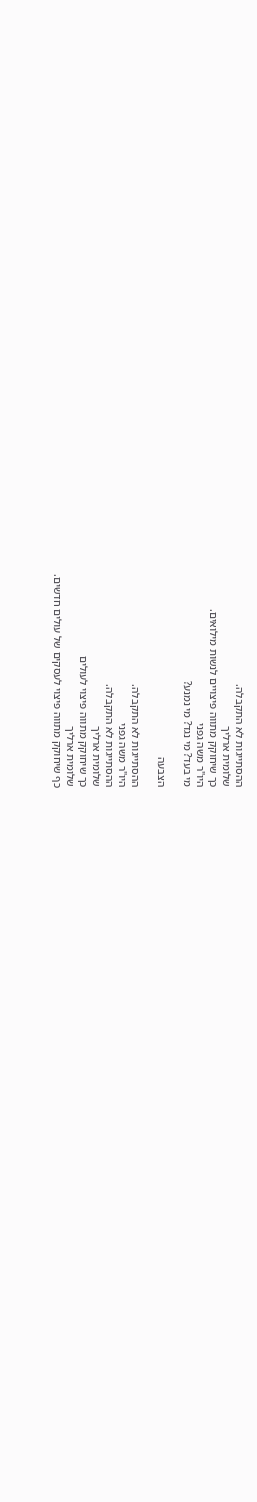ההסתייגות לא התקבלה.
שלומית ארליך
כך שיחוקק מתווה פיצויים לנשות מילואים.
היו"ר משה גפני
מי בעד? מי נגד? מי נמנע?

הצבעה

ההסתייגות לא התקבלה.
היו"ר משה גפני
ההסתייגות לא התקבלה.
שלומית ארליך
כך שיחוקק מתווה פיצוי לעולים
שלומית ארליך
כף שיחוקק מתווה פיצוי לעסקים של עולים חדשים.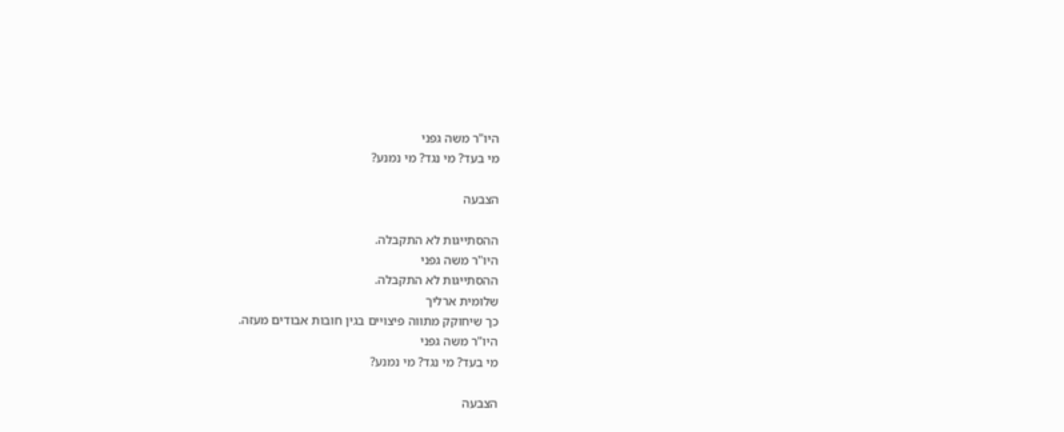היו"ר משה גפני
מי בעד? מי נגד? מי נמנע?

הצבעה

ההסתייגות לא התקבלה.
היו"ר משה גפני
ההסתייגות לא התקבלה.
שלומית ארליך
כך שיחוקק מתווה פיצויים בגין חובות אבודים מעזה.
היו"ר משה גפני
מי בעד? מי נגד? מי נמנע?

הצבעה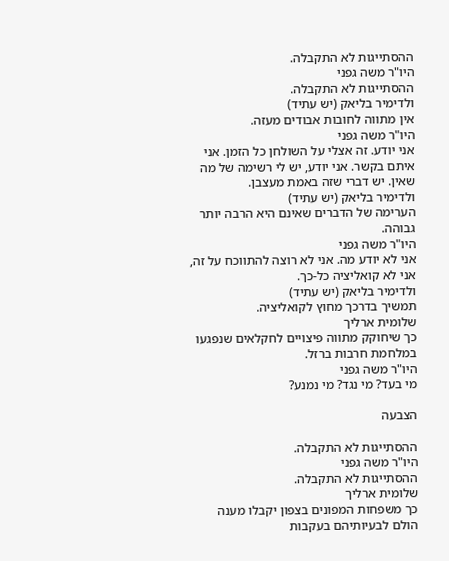ההסתייגות לא התקבלה.
היו"ר משה גפני
ההסתייגות לא התקבלה.
ולדימיר בליאק (יש עתיד)
אין מתווה לחובות אבודים מעזה.
היו"ר משה גפני
אני יודע. זה אצלי על השולחן כל הזמן. אני איתם בקשר. אני יודע, יש לי רשימה של מה שאין. יש דברי שזה באמת מעצבן.
ולדימיר בליאק (יש עתיד)
הערימה של הדברים שאינם היא הרבה יותר גבוהה.
היו"ר משה גפני
אני לא יודע מה. אני לא רוצה להתווכח על זה, אני לא קואליציה כל-כך.
ולדימיר בליאק (יש עתיד)
תמשיך בדרכך מחוץ לקואליציה.
שלומית ארליך
כך שיחוקק מתווה פיצויים לחקלאים שנפגעו במלחמת חרבות ברזל.
היו"ר משה גפני
מי בעד? מי נגד? מי נמנע?

הצבעה

ההסתייגות לא התקבלה.
היו"ר משה גפני
ההסתייגות לא התקבלה.
שלומית ארליך
כך משפחות המפונים בצפון יקבלו מענה הולם לבעיותיהם בעקבות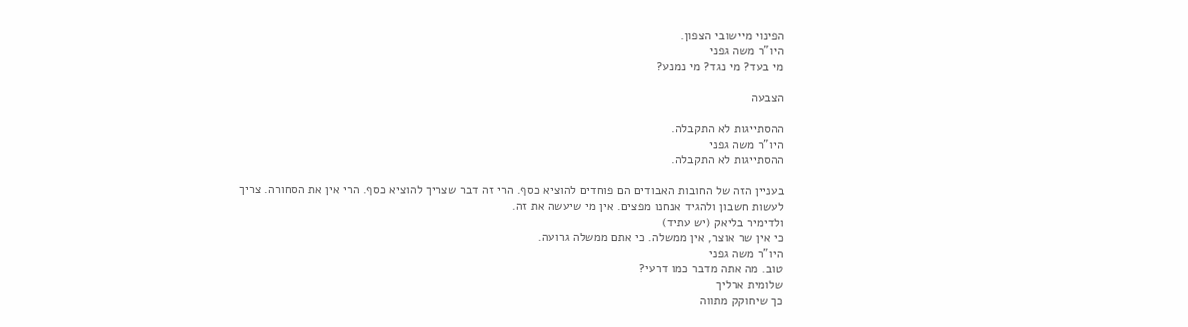הפינוי מיישובי הצפון.
היו"ר משה גפני
מי בעד? מי נגד? מי נמנע?

הצבעה

ההסתייגות לא התקבלה.
היו"ר משה גפני
ההסתייגות לא התקבלה.

בעניין הזה של החובות האבודים הם פוחדים להוציא כסף. הרי זה דבר שצריך להוציא כסף. הרי אין את הסחורה. צריך לעשות חשבון ולהגיד אנחנו מפצים. אין מי שיעשה את זה.
ולדימיר בליאק (יש עתיד)
כי אין שר אוצר, אין ממשלה. כי אתם ממשלה גרועה.
היו"ר משה גפני
טוב. מה אתה מדבר כמו דרעי?
שלומית ארליך
כך שיחוקק מתווה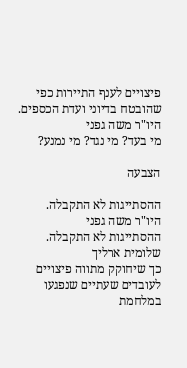פיצויים לענף התיירות כפי שהובטח בדיוני ועדת הכספים.
היו"ר משה גפני
מי בעד? מי נגד? מי נמנע?

הצבעה

ההסתייגות לא התקבלה.
היו"ר משה גפני
ההסתייגות לא התקבלה.
שלומית ארליך
כך שיחוקק מתווה פיצויים לעובדים שעתיים שנפגעו במלחמת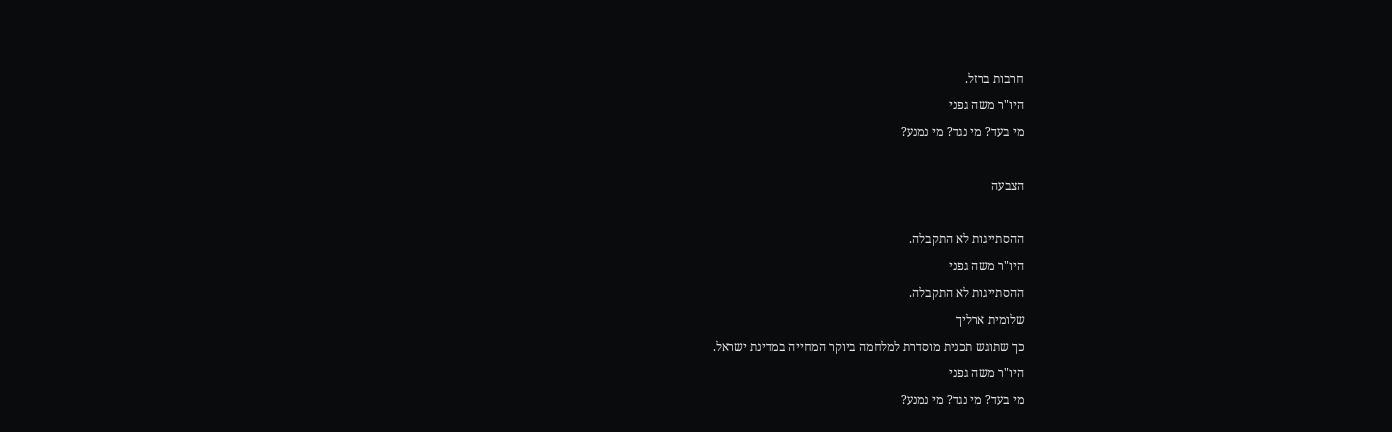חרבות ברזל.
היו"ר משה גפני
מי בעד? מי נגד? מי נמנע?

הצבעה

ההסתייגות לא התקבלה.
היו"ר משה גפני
ההסתייגות לא התקבלה.
שלומית ארליך
כך שתוגש תכנית מוסדרת למלחמה ביוקר המחייה במדינת ישראל.
היו"ר משה גפני
מי בעד? מי נגד? מי נמנע?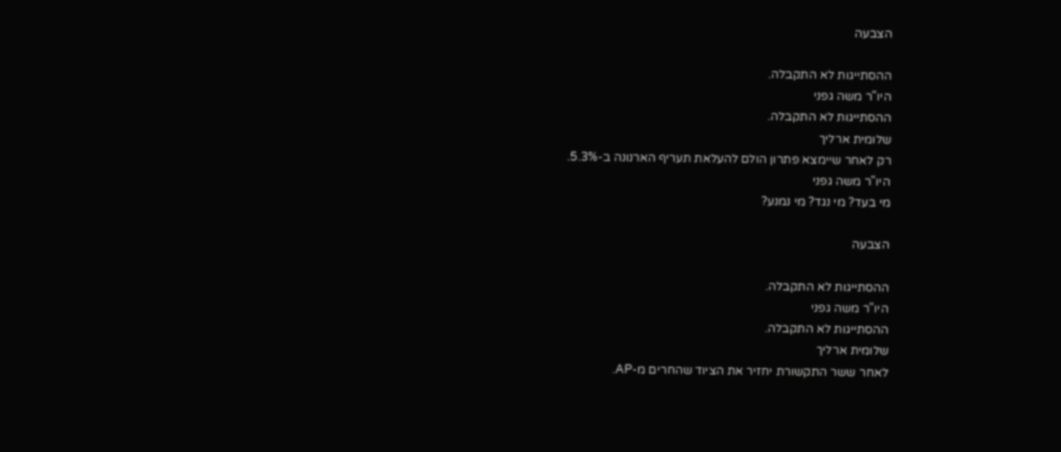הצבעה

ההסתייגות לא התקבלה.
היו"ר משה גפני
ההסתייגות לא התקבלה.
שלומית ארליך
רק לאחר שיימצא פתרון הולם להעלאת תעריף הארנונה ב-5.3%.
היו"ר משה גפני
מי בעד? מי נגד? מי נמנע?

הצבעה

ההסתייגות לא התקבלה.
היו"ר משה גפני
ההסתייגות לא התקבלה.
שלומית ארליך
לאחר ששר התקשורת יחזיר את הציוד שהחרים מ-AP.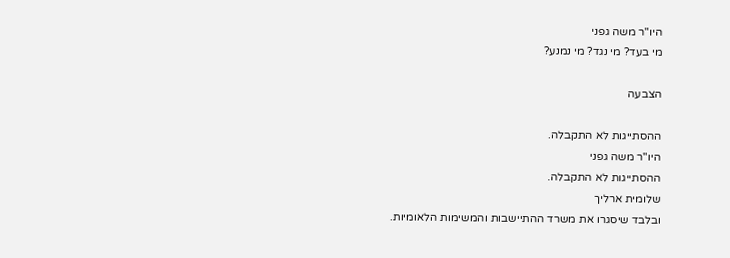היו"ר משה גפני
מי בעד? מי נגד? מי נמנע?

הצבעה

ההסתייגות לא התקבלה.
היו"ר משה גפני
ההסתייגות לא התקבלה.
שלומית ארליך
ובלבד שיסגרו את משרד ההתיישבות והמשימות הלאומיות.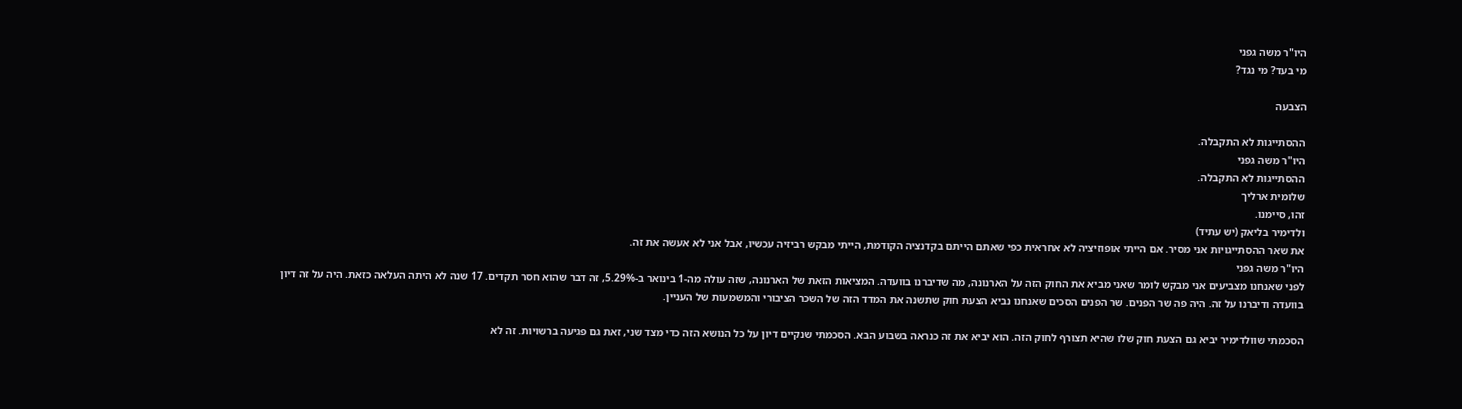היו"ר משה גפני
מי בעד? מי נגד?

הצבעה

ההסתייגות לא התקבלה.
היו"ר משה גפני
ההסתייגות לא התקבלה.
שלומית ארליך
זהו, סיימנו.
ולדימיר בליאק (יש עתיד)
את שאר ההסתייגויות אני מסיר. אם הייתי אופוזיציה לא אחראית כפי שאתם הייתם בקדנציה הקודמת, הייתי מבקש רביזיה עכשיו, אבל אני לא אעשה את זה.
היו"ר משה גפני
לפני שאנחנו מצביעים אני מבקש לומר שאני מביא את החוק הזה על הארנונה, מה שדיברנו בוועדה. המציאות הזאת של הארנונה, שזה עולה מה-1 בינואר ב-5.29%, זה דבר שהוא חסר תקדים. 17 שנה לא היתה העלאה כזאת. היה על זה דיון בוועדה ודיברנו על זה. היה פה שר הפנים. שר הפנים הסכים שאנחנו נביא הצעת חוק שתשנה את המדד הזה של השכר הציבורי והמשמעות של העניין.

הסכמתי שוולדימיר יביא גם הצעת חוק שלו שהיא תצורף לחוק הזה. הוא יביא את זה כנראה בשבוע הבא. הסכמתי שנקיים דיון על כל הנושא הזה כדי מצד שני, זאת גם פגיעה ברשויות. זה לא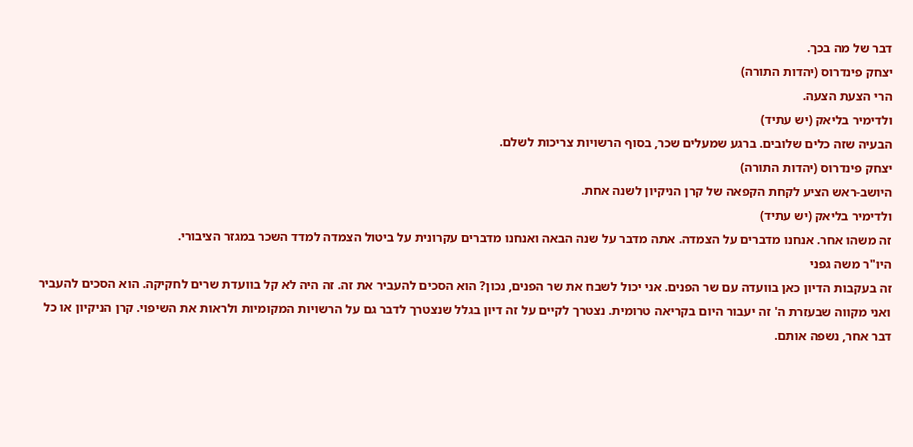דבר של מה בכך.
יצחק פינדרוס (יהדות התורה)
הרי הצעת הצעה.
ולדימיר בליאק (יש עתיד)
הבעיה שזה כלים שלובים. ברגע שמעלים שכר, בסוף הרשויות צריכות לשלם.
יצחק פינדרוס (יהדות התורה)
היושב-ראש הציע לקחת הקפאה של קרן הניקיון לשנה אחת.
ולדימיר בליאק (יש עתיד)
זה משהו אחר. אנחנו מדברים על הצמדה. אתה מדבר על שנה הבאה ואנחנו מדברים עקרונית על ביטול הצמדה למדד השכר במגזר הציבורי.
היו"ר משה גפני
זה בעקבות הדיון כאן בוועדה עם שר הפנים. אני יכול לשבח את שר הפנים, נכון? הוא הסכים להעביר את זה. זה היה לא קל בוועדת שרים לחקיקה. הוא הסכים להעביר ואני מקווה שבעזרת ה' זה יעבור היום בקריאה טרומית. נצטרך לקיים על זה דיון בגלל שנצטרך לדבר גם על הרשויות המקומיות ולראות את השיפוי. קרן הניקיון או כל דבר אחר, נשפה אותם.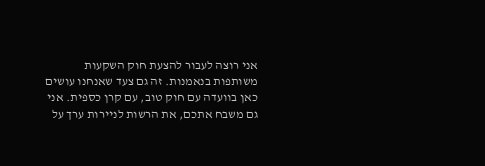אני רוצה לעבור להצעת חוק השקעות משותפות בנאמנות. זה גם צעד שאנחנו עושים כאן בוועדה עם חוק טוב, עם קרן כספית. אני גם משבח אתכם, את הרשות לניירות ערך על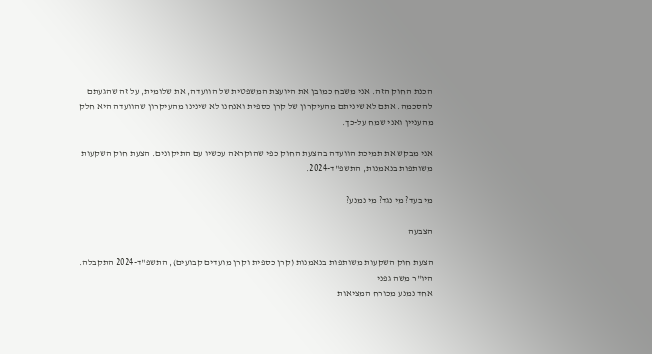הכנת החוק הזה. אני משבח כמובן את היועצת המשפטית של הוועדה, את שלומית, על זה שהגעתם להסכמה. אתם לא שיניתם מהעיקרון של קרן כספית ואנחנו לא שינינו מהעיקרון שהוועדה היא חלק מהעניין ואני שמח על-כך.

אני מבקש את תמיכת הוועדה בהצעת החוק כפי שהוקראה עכשיו עם התיקונים. הצעת חוק השקעות משותפות בנאמנות, התשפ"ד-2024.

מי בעד? מי נגד? מי נמנע?

הצבעה

הצעת חוק השקעות משותפות בנאמנות (קרן כספית וקרן מועדים קבועים), התשפ"ד-2024 התקבלה.
היו"ר משה גפני
אחד נמנע מכורח המציאות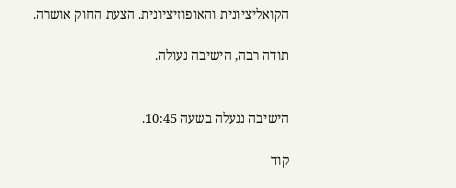הקואליציונית והאופוזיציונית. הצעת החוק אושרה.

תודה רבה, הישיבה נעולה.


הישיבה ננעלה בשעה 10:45.

קוד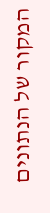המקור של הנתונים